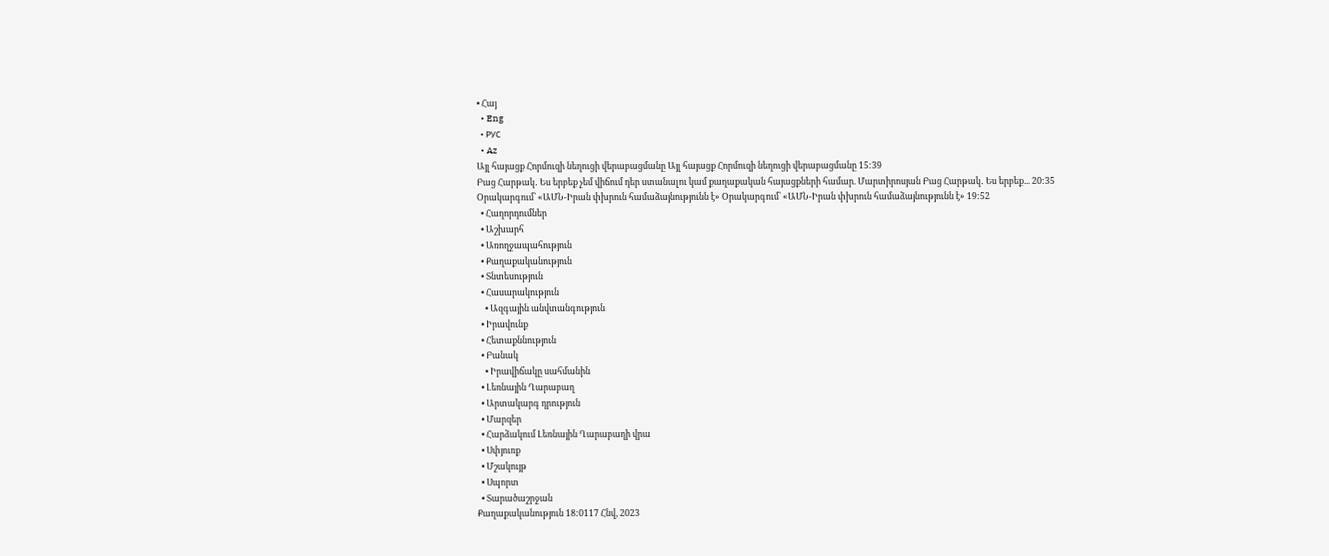• Հայ
  • Eng
  • РУС
  • Az
Այլ հայացք Հորմուզի նեղուցի վերաբացմանը Այլ հայացք Հորմուզի նեղուցի վերաբացմանը 15:39
Բաց Հարթակ․ Ես երբեք չեմ վիճում դեր ստանալու կամ քաղաքական հայացքների համար. Մարտիրոսյան Բաց Հարթակ․ Ես երբեք... 20:35
Օրակարգում՝ «ԱՄՆ-Իրան փխրուն համաձայնությունն է» Օրակարգում՝ «ԱՄՆ-Իրան փխրուն համաձայնությունն է» 19:52
  • Հաղորդումներ
  • Աշխարհ
  • Առողջապահություն
  • Քաղաքականություն
  • Տնտեսություն
  • Հասարակություն
    • Ազգային անվտանգություն
  • Իրավունք
  • Հետաքննություն
  • Բանակ
    • Իրավիճակը սահմանին
  • Լեռնային Ղարաբաղ
  • Արտակարգ դրություն
  • Մարզեր
  • Հարձակում Լեռնային Ղարաբաղի վրա
  • Սփյուռք
  • Մշակույթ
  • Սպորտ
  • Տարածաշրջան
Քաղաքականություն 18:0117 Հնվ, 2023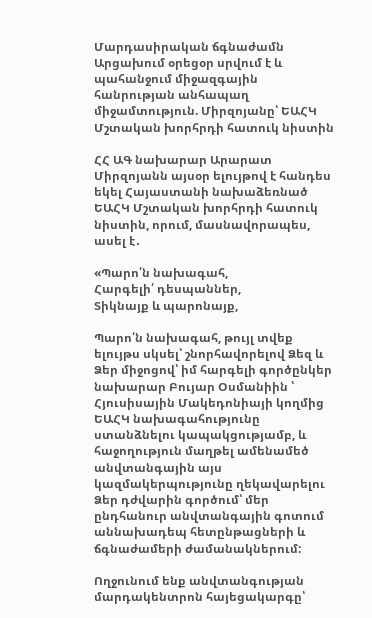Մարդասիրական ճգնաժամն Արցախում օրեցօր սրվում է և պահանջում միջազգային հանրության անհապաղ միջամտություն. Միրզոյանը՝ ԵԱՀԿ Մշտական խորհրդի հատուկ նիստին

ՀՀ ԱԳ նախարար Արարատ Միրզոյանն այսօր ելույթով է հանդես եկել Հայաստանի նախաձեռնած ԵԱՀԿ Մշտական խորհրդի հատուկ նիստին, որում, մասնավորապես, ասել է․

«Պարո՛ն նախագահ,
Հարգելի՛ դեսպաններ,
Տիկնայք և պարոնայք,

Պարո՛ն նախագահ, թույլ տվեք ելույթս սկսել՝ շնորհավորելով Ձեզ և Ձեր միջոցով՝ իմ հարգելի գործընկեր նախարար Բույար Օսմանիին ՝ Հյուսիսային Մակեդոնիայի կողմից ԵԱՀԿ նախագահությունը ստանձնելու կապակցությամբ, և հաջողություն մաղթել ամենամեծ անվտանգային այս կազմակերպությունը ղեկավարելու Ձեր դժվարին գործում՝ մեր ընդհանուր անվտանգային գոտում աննախադեպ հետընթացների և ճգնաժամերի ժամանակներում:

Ողջունում ենք անվտանգության մարդակենտրոն հայեցակարգը՝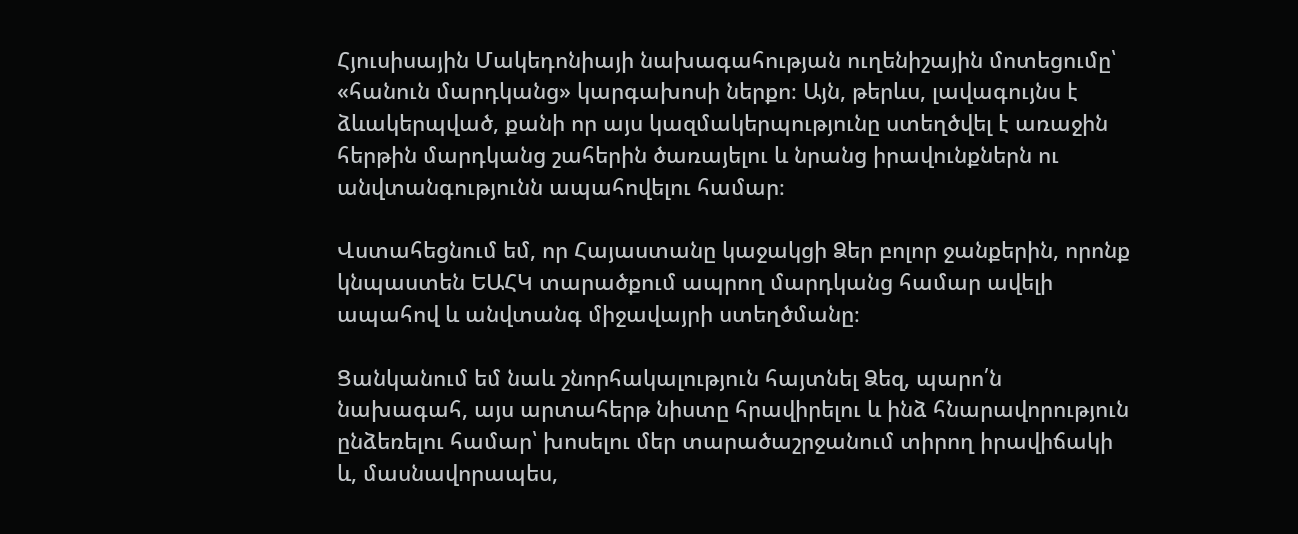Հյուսիսային Մակեդոնիայի նախագահության ուղենիշային մոտեցումը՝ «հանուն մարդկանց» կարգախոսի ներքո։ Այն, թերևս, լավագույնս է ձևակերպված, քանի որ այս կազմակերպությունը ստեղծվել է առաջին հերթին մարդկանց շահերին ծառայելու և նրանց իրավունքներն ու անվտանգությունն ապահովելու համար։

Վստահեցնում եմ, որ Հայաստանը կաջակցի Ձեր բոլոր ջանքերին, որոնք կնպաստեն ԵԱՀԿ տարածքում ապրող մարդկանց համար ավելի ապահով և անվտանգ միջավայրի ստեղծմանը։

Ցանկանում եմ նաև շնորհակալություն հայտնել Ձեզ, պարո՛ն նախագահ, այս արտահերթ նիստը հրավիրելու և ինձ հնարավորություն ընձեռելու համար՝ խոսելու մեր տարածաշրջանում տիրող իրավիճակի և, մասնավորապես,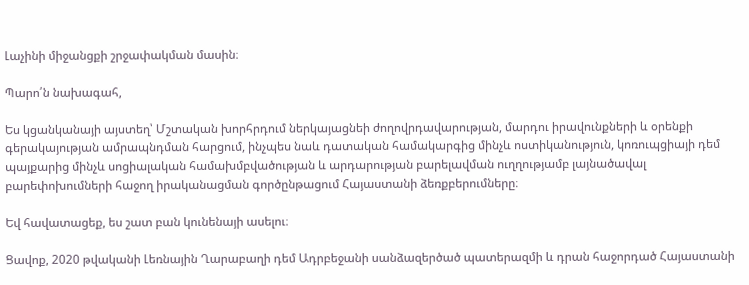Լաչինի միջանցքի շրջափակման մասին։

Պարո՛ն նախագահ,

Ես կցանկանայի այստեղ՝ Մշտական խորհրդում ներկայացնեի ժողովրդավարության, մարդու իրավունքների և օրենքի գերակայության ամրապնդման հարցում, ինչպես նաև դատական համակարգից մինչև ոստիկանություն, կոռուպցիայի դեմ պայքարից մինչև սոցիալական համախմբվածության և արդարության բարելավման ուղղությամբ լայնածավալ բարեփոխումների հաջող իրականացման գործընթացում Հայաստանի ձեռքբերումները։

Եվ հավատացեք, ես շատ բան կունենայի ասելու։

Ցավոք, 2020 թվականի Լեռնային Ղարաբաղի դեմ Ադրբեջանի սանձազերծած պատերազմի և դրան հաջորդած Հայաստանի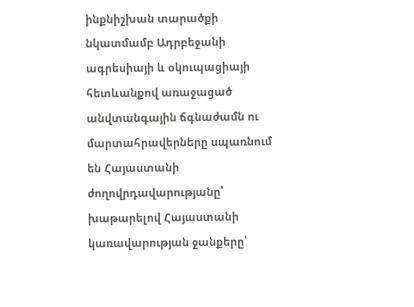ինքնիշխան տարածքի նկատմամբ Ադրբեջանի ագրեսիայի և օկուպացիայի հետևանքով առաջացած անվտանգային ճգնաժամն ու մարտահրավերները սպառնում են Հայաստանի ժողովրդավարությանը՝ խաթարելով Հայաստանի կառավարության ջանքերը՝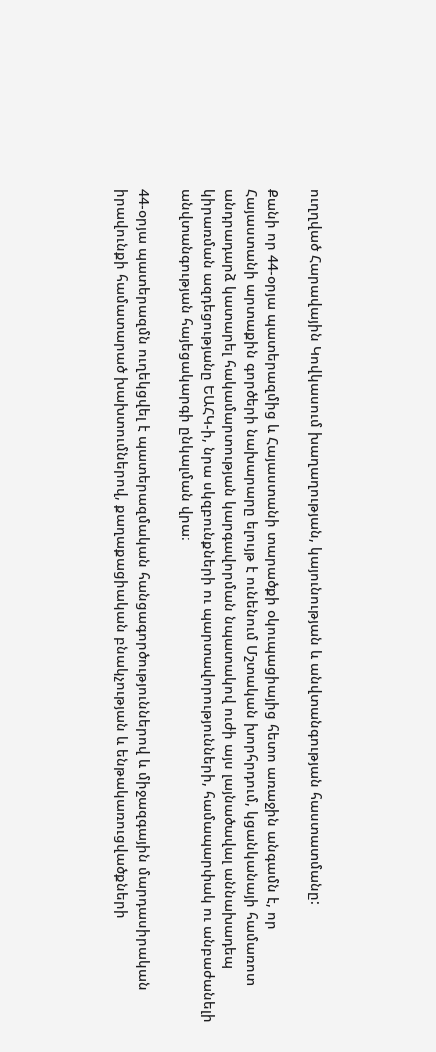ուղղված Հարավային Կովկասում խաղաղության, կայունության և անվտանգության հաստատմանը:

Քանի որ 44-օրյա պատերազմից և Հայաստանի տարածքի օկուպացիայից հետո առաջին անգամն է, որ Հայաստանի արտաքին գործերի նախարարը ելույթ է ունենում Մշտական խորհրդում, կցանկանայի համառոտ անդրադարձ կատարել հակամարտության կարգավորման նպատակով ուժի այս լայնածավալ աննախադեպ կիրառման ազդեցությանը ԵԱՀԿ-ի, նրա սկզբունքների ու պարտավորությունների, համապարփակ ու անբաժանելի անվտանգության հայեցակարգի ընկալման վրա։

44-օրյա պատերազմն ուղեկցվել է պատերազմական հանցագործություններով և միջազգային մարդասիրական իրավունքի համատարած խախտումներով, քաղաքացիական բնակչության և ենթակառուցվածքների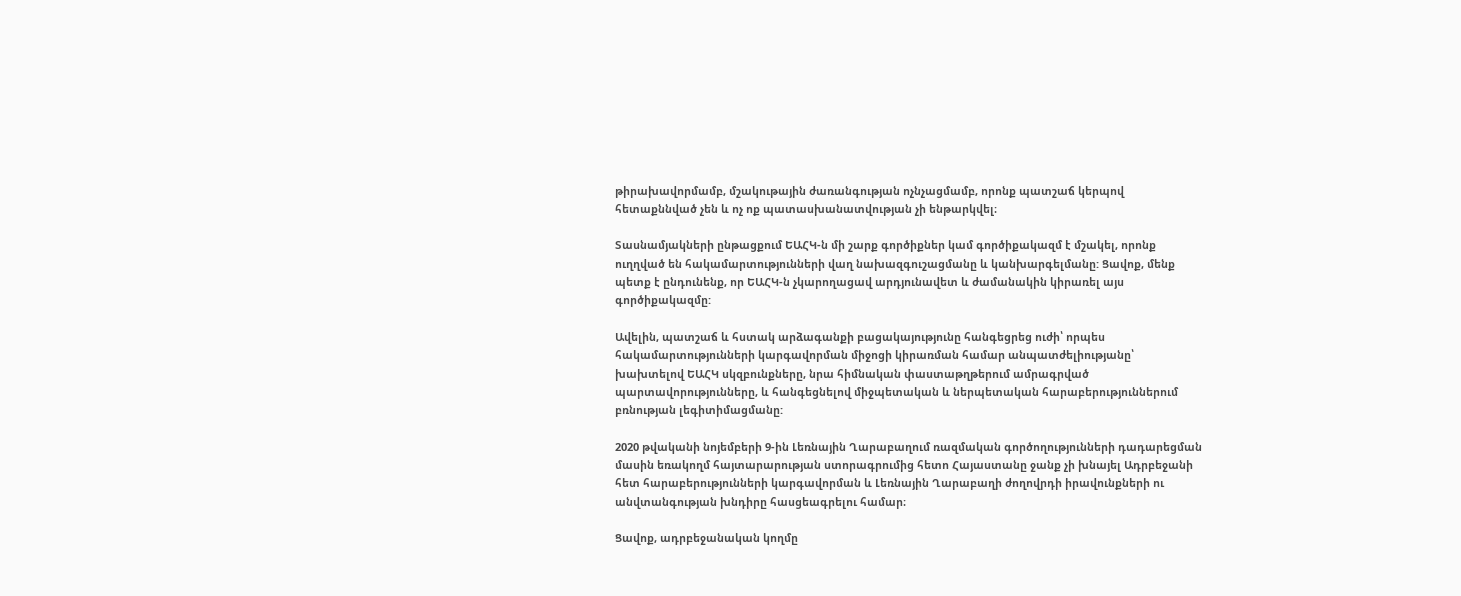թիրախավորմամբ, մշակութային ժառանգության ոչնչացմամբ, որոնք պատշաճ կերպով հետաքննված չեն և ոչ ոք պատասխանատվության չի ենթարկվել։

Տասնամյակների ընթացքում ԵԱՀԿ-ն մի շարք գործիքներ կամ գործիքակազմ է մշակել, որոնք ուղղված են հակամարտությունների վաղ նախազգուշացմանը և կանխարգելմանը: Ցավոք, մենք պետք է ընդունենք, որ ԵԱՀԿ-ն չկարողացավ արդյունավետ և ժամանակին կիրառել այս գործիքակազմը:

Ավելին, պատշաճ և հստակ արձագանքի բացակայությունը հանգեցրեց ուժի՝ որպես հակամարտությունների կարգավորման միջոցի կիրառման համար անպատժելիությանը՝ խախտելով ԵԱՀԿ սկզբունքները, նրա հիմնական փաստաթղթերում ամրագրված պարտավորությունները, և հանգեցնելով միջպետական և ներպետական հարաբերություններում բռնության լեգիտիմացմանը:

2020 թվականի նոյեմբերի 9-ին Լեռնային Ղարաբաղում ռազմական գործողությունների դադարեցման մասին եռակողմ հայտարարության ստորագրումից հետո Հայաստանը ջանք չի խնայել Ադրբեջանի հետ հարաբերությունների կարգավորման և Լեռնային Ղարաբաղի ժողովրդի իրավունքների ու անվտանգության խնդիրը հասցեագրելու համար։

Ցավոք, ադրբեջանական կողմը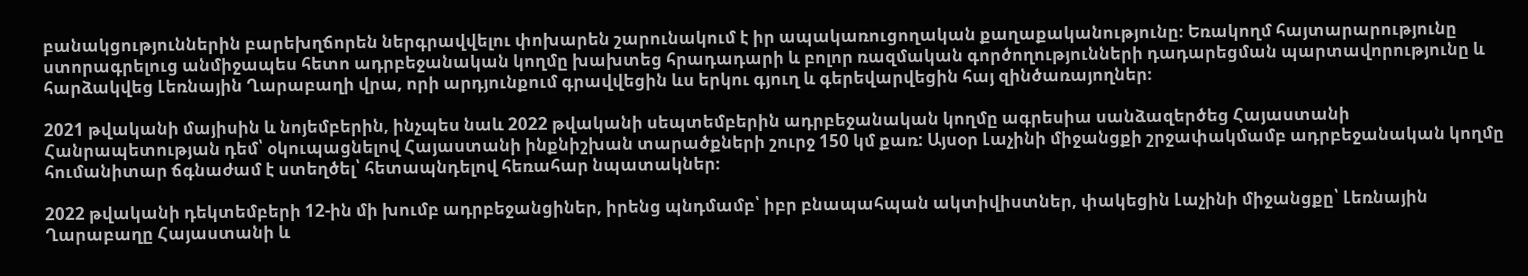բանակցություններին բարեխղճորեն ներգրավվելու փոխարեն շարունակում է իր ապակառուցողական քաղաքականությունը։ Եռակողմ հայտարարությունը ստորագրելուց անմիջապես հետո ադրբեջանական կողմը խախտեց հրադադարի և բոլոր ռազմական գործողությունների դադարեցման պարտավորությունը և հարձակվեց Լեռնային Ղարաբաղի վրա, որի արդյունքում գրավվեցին ևս երկու գյուղ և գերեվարվեցին հայ զինծառայողներ։

2021 թվականի մայիսին և նոյեմբերին, ինչպես նաև 2022 թվականի սեպտեմբերին ադրբեջանական կողմը ագրեսիա սանձազերծեց Հայաստանի Հանրապետության դեմ՝ օկուպացնելով Հայաստանի ինքնիշխան տարածքների շուրջ 150 կմ քառ: Այսօր Լաչինի միջանցքի շրջափակմամբ ադրբեջանական կողմը հումանիտար ճգնաժամ է ստեղծել՝ հետապնդելով հեռահար նպատակներ։

2022 թվականի դեկտեմբերի 12-ին մի խումբ ադրբեջանցիներ, իրենց պնդմամբ՝ իբր բնապահպան ակտիվիստներ, փակեցին Լաչինի միջանցքը՝ Լեռնային Ղարաբաղը Հայաստանի և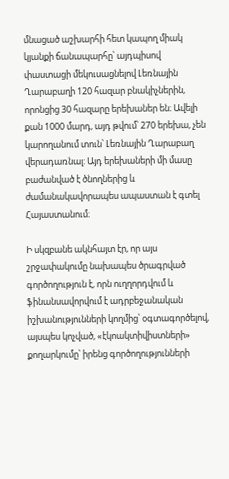մնացած աշխարհի հետ կապող միակ կյանքի ճանապարհը՝ այդպիսով փաստացի մեկուսացնելով Լեռնային Ղարաբաղի 120 հազար բնակիչներին, որոնցից 30 հազարը երեխաներ են։ Ավելի քան 1000 մարդ, այդ թվում՝ 270 երեխա, չեն կարողանում տուն՝ Լեռնային Ղարաբաղ վերադառնալ: Այդ երեխաների մի մասը բաժանված է ծնողներից և ժամանակավորապես ապաստան է գտել Հայաստանում։

Ի սկզբանե ակնհայտ էր, որ այս շրջափակումը նախապես ծրագրված գործողություն է, որն ուղղորդվում և ֆինանսավորվում է ադրբեջանական իշխանությունների կողմից՝ օգտագործելով, այսպես կոչված, «էկոակտիվիստների» քողարկումը՝ իրենց գործողությունների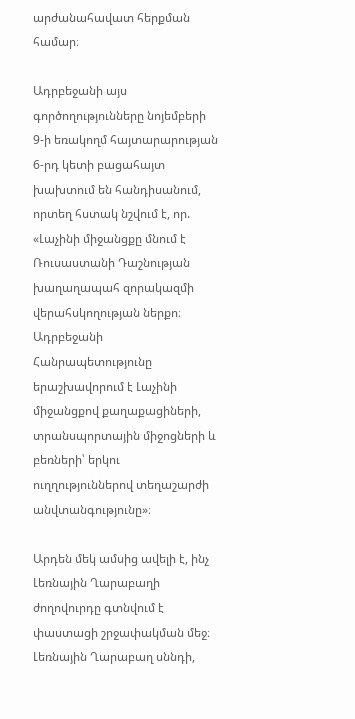արժանահավատ հերքման համար։

Ադրբեջանի այս գործողությունները նոյեմբերի 9-ի եռակողմ հայտարարության 6-րդ կետի բացահայտ խախտում են հանդիսանում, որտեղ հստակ նշվում է, որ. «Լաչինի միջանցքը մնում է Ռուսաստանի Դաշնության խաղաղապահ զորակազմի վերահսկողության ներքո։ Ադրբեջանի Հանրապետությունը երաշխավորում է Լաչինի միջանցքով քաղաքացիների, տրանսպորտային միջոցների և բեռների՝ երկու ուղղություններով տեղաշարժի անվտանգությունը»։

Արդեն մեկ ամսից ավելի է, ինչ Լեռնային Ղարաբաղի ժողովուրդը գտնվում է փաստացի շրջափակման մեջ։ Լեռնային Ղարաբաղ սննդի,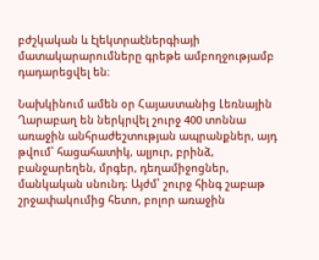բժշկական և էլեկտրաէներգիայի մատակարարումները գրեթե ամբողջությամբ դադարեցվել են։

Նախկինում ամեն օր Հայաստանից Լեռնային Ղարաբաղ են ներկրվել շուրջ 400 տոննա առաջին անհրաժեշտության ապրանքներ, այդ թվում՝ հացահատիկ, ալյուր, բրինձ, բանջարեղեն, մրգեր, դեղամիջոցներ, մանկական սնունդ։ Այժմ՝ շուրջ հինգ շաբաթ շրջափակումից հետո, բոլոր առաջին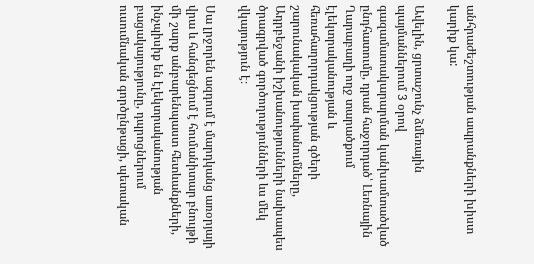անհրաժեշտության ապրանքների խիստ կարիք կա:

Ավելին, ցրտաշունչ ձմեռային պայմաններում 3 օրով գազամատակարարման կանխամտածված ընդհատումը, դրան հաջորդած՝ Լեռնային Ղարաբաղի ողջ տարածքում էլեկտրականության և հեռահաղորդակցության գծերի շարունակական խափանումները, Ադրբեջանի իշխանությունների նախապես ծրագրված գործողությունների ևս մեկ վկայություն է։

Սա լրջորեն ազդում է մարդկանց առօրյայի վրա և հանգեցնում է հումանիտար բնույթի մի շարք անբարենպաստ հետևանքների, ինչպիսիք են էլեկտրականության բացակայությունը, դպրոցներում ուսումնական գործընթացի, պետական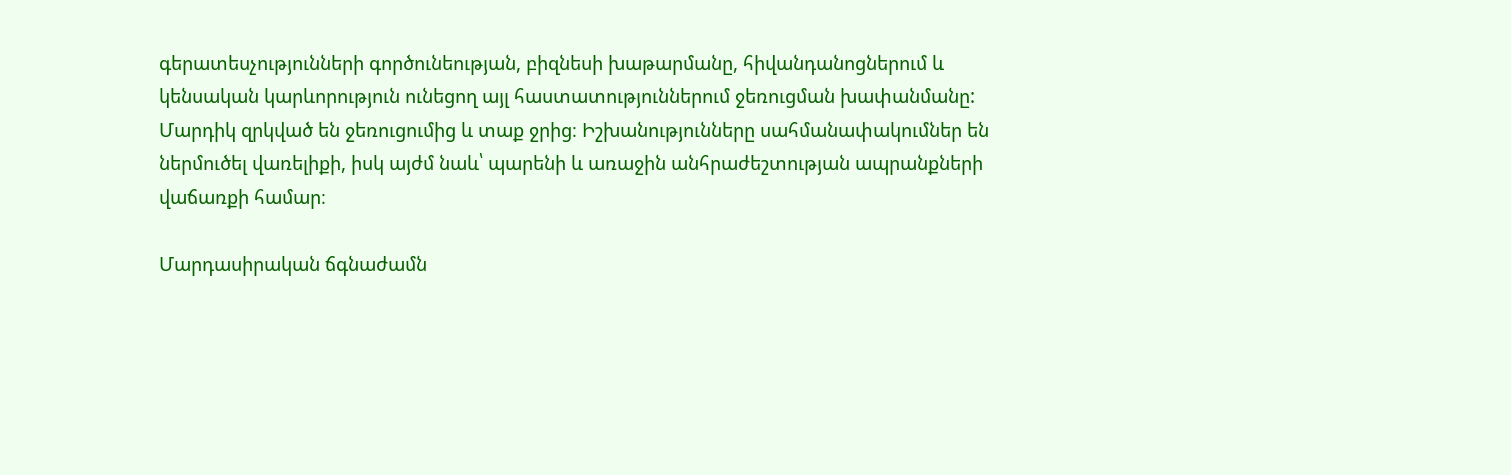գերատեսչությունների գործունեության, բիզնեսի խաթարմանը, հիվանդանոցներում և կենսական կարևորություն ունեցող այլ հաստատություններում ջեռուցման խափանմանը: Մարդիկ զրկված են ջեռուցումից և տաք ջրից։ Իշխանությունները սահմանափակումներ են ներմուծել վառելիքի, իսկ այժմ նաև՝ պարենի և առաջին անհրաժեշտության ապրանքների վաճառքի համար։

Մարդասիրական ճգնաժամն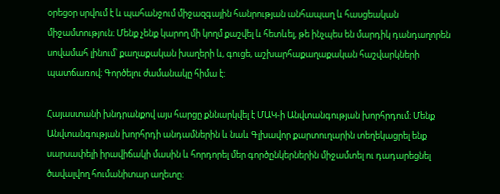օրեցօր սրվում է և պահանջում միջազգային հանրության անհապաղ և հասցեական միջամտություն։ Մենք չենք կարող մի կողմ քաշվել և հետևել, թե ինչպես են մարդիկ դանդաղորեն սովամահ լինում՝ քաղաքական խաղերի և, գուցե, աշխարհաքաղաքական հաշվարկների պատճառով։ Գործելու ժամանակը հիմա է:

Հայաստանի խնդրանքով այս հարցը քննարկվել է ՄԱԿ-ի Անվտանգության խորհրդում։ Մենք Անվտանգության խորհրդի անդամներին և նաև Գլխավոր քարտուղարին տեղեկացրել ենք սարսափելի իրավիճակի մասին և հորդորել մեր գործընկերներին միջամտել ու դադարեցնել ծավալվող հումանիտար աղետը։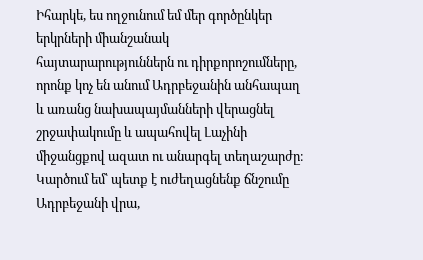Իհարկե, ես ողջունում եմ մեր գործընկեր երկրների միանշանակ հայտարարություններն ու դիրքորոշումները, որոնք կոչ են անում Ադրբեջանին անհապաղ և առանց նախապայմանների վերացնել շրջափակումը և ապահովել Լաչինի միջանցքով ազատ ու անարգել տեղաշարժը։ Կարծում եմ՝ պետք է ուժեղացնենք ճնշումը Ադրբեջանի վրա,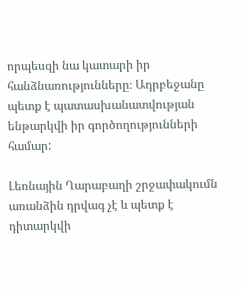որպեսզի նա կատարի իր հանձնառությունները։ Ադրբեջանը պետք է պատասխանատվության ենթարկվի իր գործողությունների համար:

Լեռնային Ղարաբաղի շրջափակումն առանձին դրվագ չէ և պետք է դիտարկվի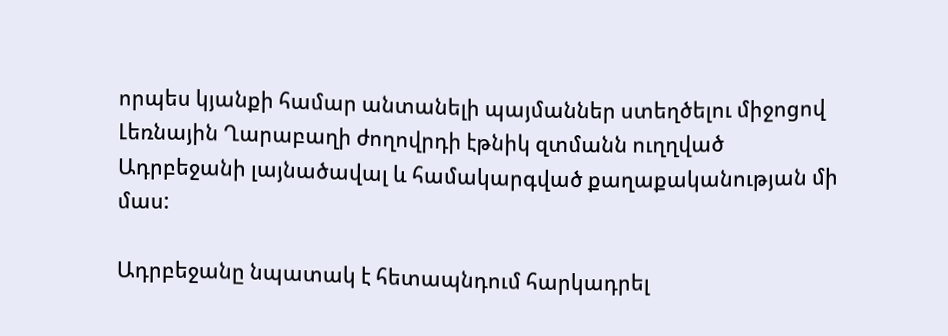որպես կյանքի համար անտանելի պայմաններ ստեղծելու միջոցով Լեռնային Ղարաբաղի ժողովրդի էթնիկ զտմանն ուղղված Ադրբեջանի լայնածավալ և համակարգված քաղաքականության մի մաս:

Ադրբեջանը նպատակ է հետապնդում հարկադրել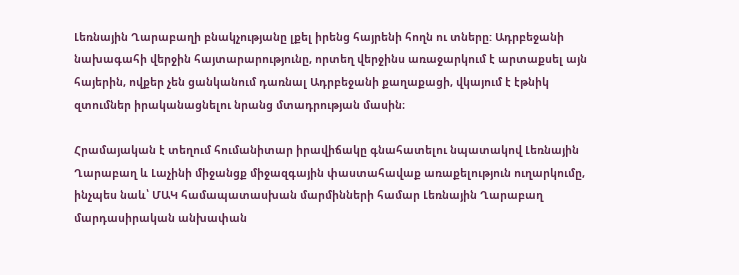Լեռնային Ղարաբաղի բնակչությանը լքել իրենց հայրենի հողն ու տները: Ադրբեջանի նախագահի վերջին հայտարարությունը, որտեղ վերջինս առաջարկում է արտաքսել այն հայերին, ովքեր չեն ցանկանում դառնալ Ադրբեջանի քաղաքացի, վկայում է էթնիկ զտումներ իրականացնելու նրանց մտադրության մասին։

Հրամայական է տեղում հումանիտար իրավիճակը գնահատելու նպատակով Լեռնային Ղարաբաղ և Լաչինի միջանցք միջազգային փաստահավաք առաքելություն ուղարկումը, ինչպես նաև՝ ՄԱԿ համապատասխան մարմինների համար Լեռնային Ղարաբաղ մարդասիրական անխափան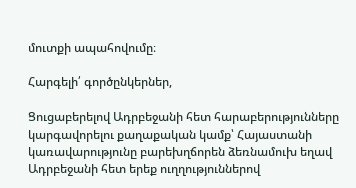մուտքի ապահովումը։

Հարգելի՛ գործընկերներ,

Ցուցաբերելով Ադրբեջանի հետ հարաբերությունները կարգավորելու քաղաքական կամք՝ Հայաստանի կառավարությունը բարեխղճորեն ձեռնամուխ եղավ Ադրբեջանի հետ երեք ուղղություններով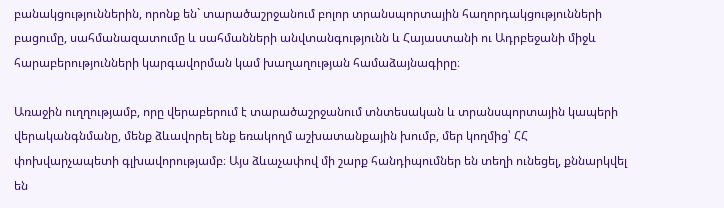բանակցություններին, որոնք են` տարածաշրջանում բոլոր տրանսպորտային հաղորդակցությունների բացումը, սահմանազատումը և սահմանների անվտանգությունն և Հայաստանի ու Ադրբեջանի միջև հարաբերությունների կարգավորման կամ խաղաղության համաձայնագիրը։

Առաջին ուղղությամբ, որը վերաբերում է տարածաշրջանում տնտեսական և տրանսպորտային կապերի վերականգնմանը, մենք ձևավորել ենք եռակողմ աշխատանքային խումբ, մեր կողմից՝ ՀՀ փոխվարչապետի գլխավորությամբ։ Այս ձևաչափով մի շարք հանդիպումներ են տեղի ունեցել, քննարկվել են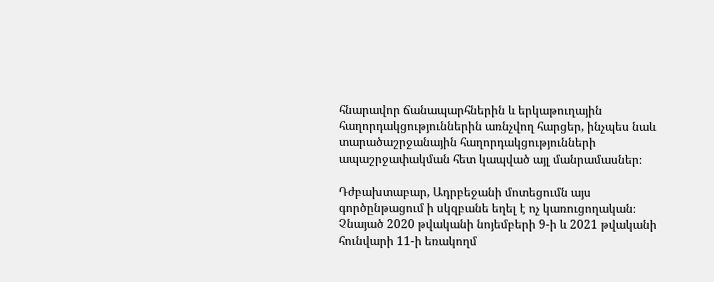հնարավոր ճանապարհներին և երկաթուղային հաղորդակցություններին առնչվող հարցեր, ինչպես նաև տարածաշրջանային հաղորդակցությունների ապաշրջափակման հետ կապված այլ մանրամասներ։

Դժբախտաբար, Ադրբեջանի մոտեցումն այս գործընթացում ի սկզբանե եղել է ոչ կառուցողական։ Չնայած 2020 թվականի նոյեմբերի 9-ի և 2021 թվականի հունվարի 11-ի եռակողմ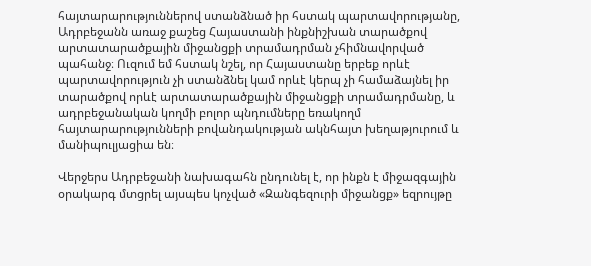հայտարարություններով ստանձնած իր հստակ պարտավորությանը, Ադրբեջանն առաջ քաշեց Հայաստանի ինքնիշխան տարածքով արտատարածքային միջանցքի տրամադրման չհիմնավորված պահանջ։ Ուզում եմ հստակ նշել, որ Հայաստանը երբեք որևէ պարտավորություն չի ստանձնել կամ որևէ կերպ չի համաձայնել իր տարածքով որևէ արտատարածքային միջանցքի տրամադրմանը, և ադրբեջանական կողմի բոլոր պնդումները եռակողմ հայտարարությունների բովանդակության ակնհայտ խեղաթյուրում և մանիպուլյացիա են։

Վերջերս Ադրբեջանի նախագահն ընդունել է, որ ինքն է միջազգային օրակարգ մտցրել այսպես կոչված «Զանգեզուրի միջանցք» եզրույթը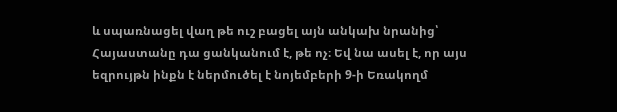և սպառնացել վաղ թե ուշ բացել այն անկախ նրանից՝ Հայաստանը դա ցանկանում է, թե ոչ։ Եվ նա ասել է, որ այս եզրույթն ինքն է ներմուծել է նոյեմբերի 9-ի Եռակողմ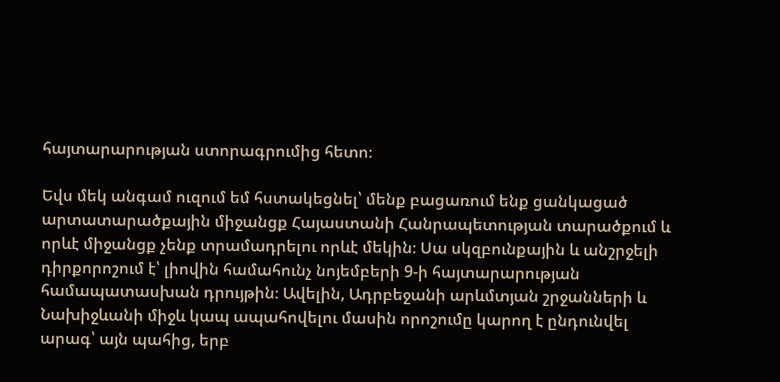հայտարարության ստորագրումից հետո։

Եվս մեկ անգամ ուզում եմ հստակեցնել՝ մենք բացառում ենք ցանկացած արտատարածքային միջանցք Հայաստանի Հանրապետության տարածքում և որևէ միջանցք չենք տրամադրելու որևէ մեկին։ Սա սկզբունքային և անշրջելի դիրքորոշում է՝ լիովին համահունչ նոյեմբերի 9-ի հայտարարության համապատասխան դրույթին։ Ավելին, Ադրբեջանի արևմտյան շրջանների և Նախիջևանի միջև կապ ապահովելու մասին որոշումը կարող է ընդունվել արագ՝ այն պահից, երբ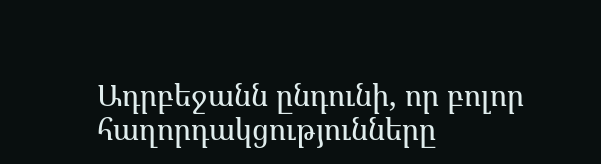Ադրբեջանն ընդունի, որ բոլոր հաղորդակցությունները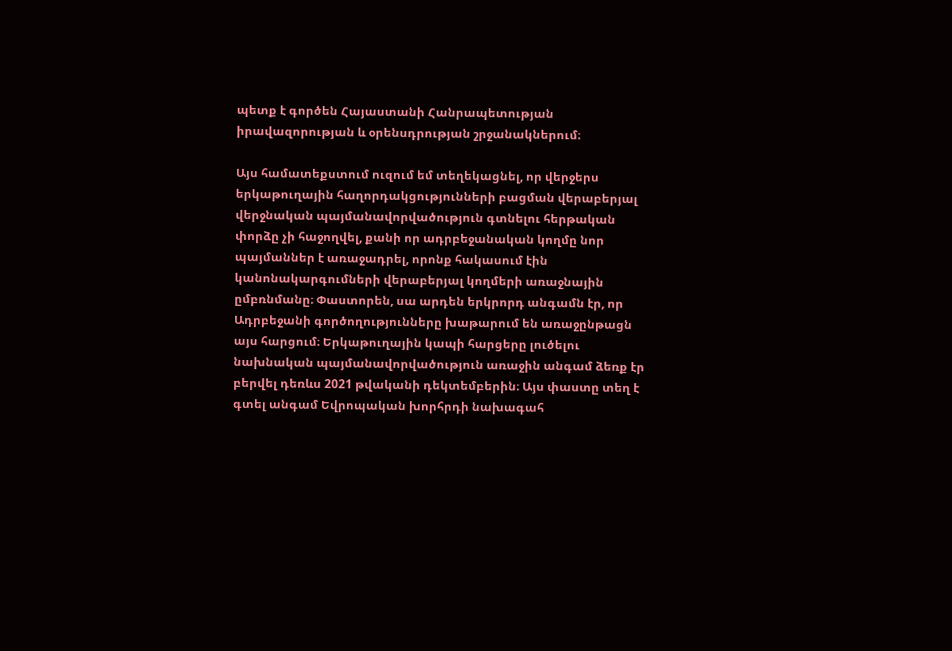պետք է գործեն Հայաստանի Հանրապետության իրավազորության և օրենսդրության շրջանակներում։

Այս համատեքստում ուզում եմ տեղեկացնել, որ վերջերս երկաթուղային հաղորդակցությունների բացման վերաբերյալ վերջնական պայմանավորվածություն գտնելու հերթական փորձը չի հաջողվել, քանի որ ադրբեջանական կողմը նոր պայմաններ է առաջադրել, որոնք հակասում էին կանոնակարգումների վերաբերյալ կողմերի առաջնային ըմբռնմանը։ Փաստորեն, սա արդեն երկրորդ անգամն էր, որ Ադրբեջանի գործողությունները խաթարում են առաջընթացն այս հարցում։ Երկաթուղային կապի հարցերը լուծելու նախնական պայմանավորվածություն առաջին անգամ ձեռք էր բերվել դեռևս 2021 թվականի դեկտեմբերին։ Այս փաստը տեղ է գտել անգամ Եվրոպական խորհրդի նախագահ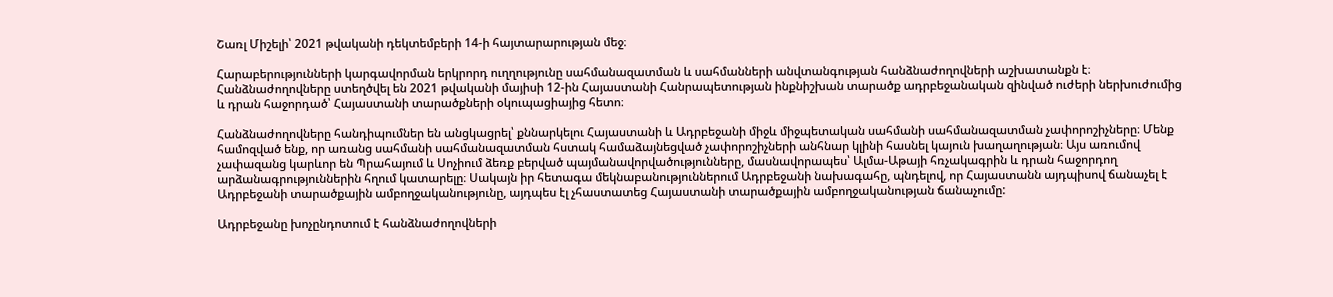Շառլ Միշելի՝ 2021 թվականի դեկտեմբերի 14-ի հայտարարության մեջ։

Հարաբերությունների կարգավորման երկրորդ ուղղությունը սահմանազատման և սահմանների անվտանգության հանձնաժողովների աշխատանքն է։ Հանձնաժողովները ստեղծվել են 2021 թվականի մայիսի 12-ին Հայաստանի Հանրապետության ինքնիշխան տարածք ադրբեջանական զինված ուժերի ներխուժումից և դրան հաջորդած՝ Հայաստանի տարածքների օկուպացիայից հետո։

Հանձնաժողովները հանդիպումներ են անցկացրել՝ քննարկելու Հայաստանի և Ադրբեջանի միջև միջպետական սահմանի սահմանազատման չափորոշիչները։ Մենք համոզված ենք, որ առանց սահմանի սահմանազատման հստակ համաձայնեցված չափորոշիչների անհնար կլինի հասնել կայուն խաղաղության։ Այս առումով չափազանց կարևոր են Պրահայում և Սոչիում ձեռք բերված պայմանավորվածությունները, մասնավորապես՝ Ալմա-Աթայի հռչակագրին և դրան հաջորդող արձանագրություններին հղում կատարելը։ Սակայն իր հետագա մեկնաբանություններում Ադրբեջանի նախագահը, պնդելով, որ Հայաստանն այդպիսով ճանաչել է Ադրբեջանի տարածքային ամբողջականությունը, այդպես էլ չհաստատեց Հայաստանի տարածքային ամբողջականության ճանաչումը:

Ադրբեջանը խոչընդոտում է հանձնաժողովների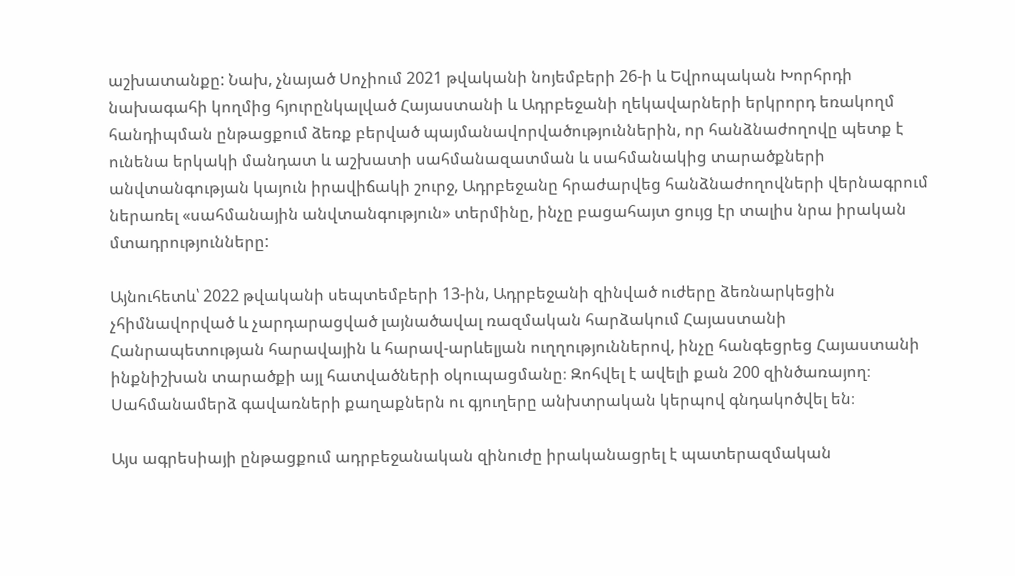աշխատանքը: Նախ, չնայած Սոչիում 2021 թվականի նոյեմբերի 26-ի և Եվրոպական Խորհրդի նախագահի կողմից հյուրընկալված Հայաստանի և Ադրբեջանի ղեկավարների երկրորդ եռակողմ հանդիպման ընթացքում ձեռք բերված պայմանավորվածություններին, որ հանձնաժողովը պետք է ունենա երկակի մանդատ և աշխատի սահմանազատման և սահմանակից տարածքների անվտանգության կայուն իրավիճակի շուրջ, Ադրբեջանը հրաժարվեց հանձնաժողովների վերնագրում ներառել «սահմանային անվտանգություն» տերմինը, ինչը բացահայտ ցույց էր տալիս նրա իրական մտադրությունները:

Այնուհետև՝ 2022 թվականի սեպտեմբերի 13-ին, Ադրբեջանի զինված ուժերը ձեռնարկեցին չհիմնավորված և չարդարացված լայնածավալ ռազմական հարձակում Հայաստանի Հանրապետության հարավային և հարավ-արևելյան ուղղություններով, ինչը հանգեցրեց Հայաստանի ինքնիշխան տարածքի այլ հատվածների օկուպացմանը։ Զոհվել է ավելի քան 200 զինծառայող։ Սահմանամերձ գավառների քաղաքներն ու գյուղերը անխտրական կերպով գնդակոծվել են։

Այս ագրեսիայի ընթացքում ադրբեջանական զինուժը իրականացրել է պատերազմական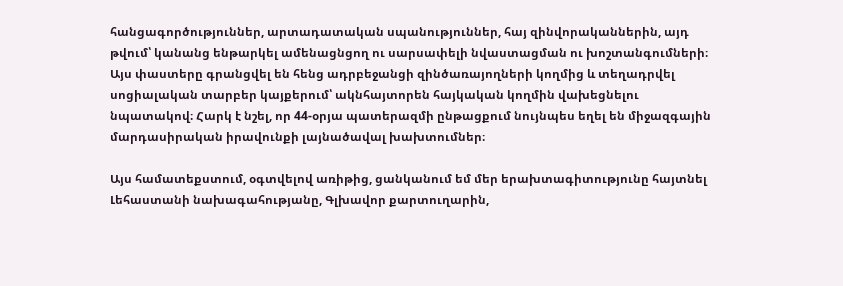հանցագործություններ, արտադատական սպանություններ, հայ զինվորականներին, այդ թվում՝ կանանց ենթարկել ամենացնցող ու սարսափելի նվաստացման ու խոշտանգումների։ Այս փաստերը գրանցվել են հենց ադրբեջանցի զինծառայողների կողմից և տեղադրվել սոցիալական տարբեր կայքերում՝ ակնհայտորեն հայկական կողմին վախեցնելու նպատակով։ Հարկ է նշել, որ 44-օրյա պատերազմի ընթացքում նույնպես եղել են միջազգային մարդասիրական իրավունքի լայնածավալ խախտումներ։

Այս համատեքստում, օգտվելով առիթից, ցանկանում եմ մեր երախտագիտությունը հայտնել Լեհաստանի նախագահությանը, Գլխավոր քարտուղարին,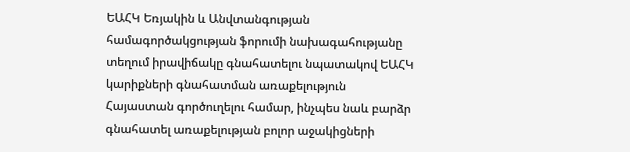ԵԱՀԿ Եռյակին և Անվտանգության համագործակցության ֆորումի նախագահությանը տեղում իրավիճակը գնահատելու նպատակով ԵԱՀԿ կարիքների գնահատման առաքելություն Հայաստան գործուղելու համար, ինչպես նաև բարձր գնահատել առաքելության բոլոր աջակիցների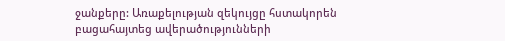ջանքերը: Առաքելության զեկույցը հստակորեն բացահայտեց ավերածությունների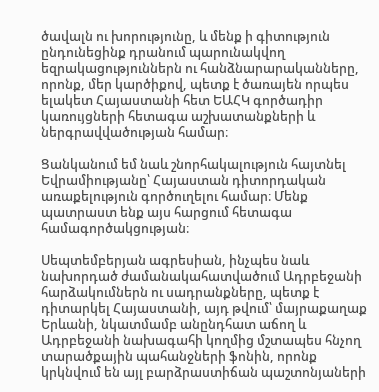ծավալն ու խորությունը, և մենք ի գիտություն ընդունեցինք դրանում պարունակվող եզրակացություններն ու հանձնարարականները, որոնք, մեր կարծիքով, պետք է ծառայեն որպես ելակետ Հայաստանի հետ ԵԱՀԿ գործադիր կառույցների հետագա աշխատանքների և ներգրավվածության համար։

Ցանկանում եմ նաև շնորհակալություն հայտնել Եվրամիությանը՝ Հայաստան դիտորդական առաքելություն գործուղելու համար։ Մենք պատրաստ ենք այս հարցում հետագա համագործակցության։

Սեպտեմբերյան ագրեսիան, ինչպես նաև նախորդած ժամանակահատվածում Ադրբեջանի հարձակումներն ու սադրանքները, պետք է դիտարկել Հայաստանի, այդ թվում՝ մայրաքաղաք Երևանի, նկատմամբ անընդհատ աճող և Ադրբեջանի նախագահի կողմից մշտապես հնչող տարածքային պահանջների ֆոնին, որոնք կրկնվում են այլ բարձրաստիճան պաշտոնյաների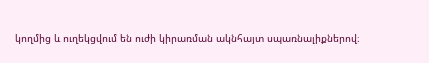կողմից և ուղեկցվում են ուժի կիրառման ակնհայտ սպառնալիքներով։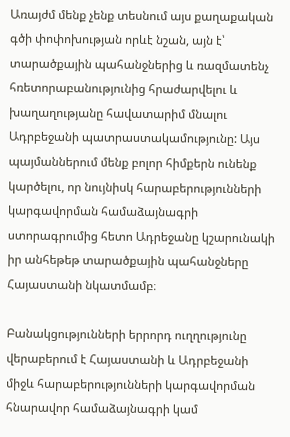Առայժմ մենք չենք տեսնում այս քաղաքական գծի փոփոխության որևէ նշան, այն է՝ տարածքային պահանջներից և ռազմատենչ հռետորաբանությունից հրաժարվելու և խաղաղությանը հավատարիմ մնալու Ադրբեջանի պատրաստակամությունը: Այս պայմաններում մենք բոլոր հիմքերն ունենք կարծելու, որ նույնիսկ հարաբերությունների կարգավորման համաձայնագրի ստորագրումից հետո Ադրեջանը կշարունակի իր անհեթեթ տարածքային պահանջները Հայաստանի նկատմամբ։

Բանակցությունների երրորդ ուղղությունը վերաբերում է Հայաստանի և Ադրբեջանի միջև հարաբերությունների կարգավորման հնարավոր համաձայնագրի կամ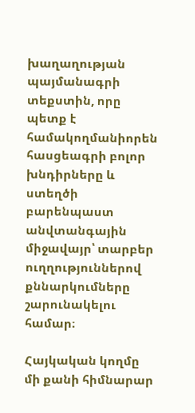խաղաղության պայմանագրի տեքստին, որը պետք է համակողմանիորեն հասցեագրի բոլոր խնդիրները և ստեղծի բարենպաստ անվտանգային միջավայր՝ տարբեր ուղղություններով քննարկումները շարունակելու համար։

Հայկական կողմը մի քանի հիմնարար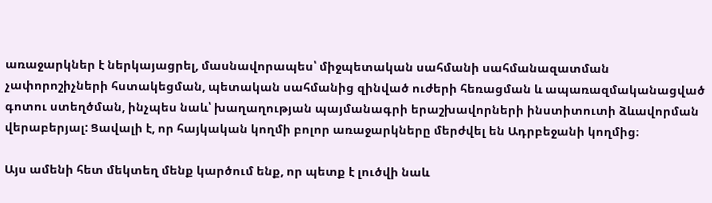առաջարկներ է ներկայացրել, մասնավորապես՝ միջպետական սահմանի սահմանազատման չափորոշիչների հստակեցման, պետական սահմանից զինված ուժերի հեռացման և ապառազմականացված գոտու ստեղծման, ինչպես նաև՝ խաղաղության պայմանագրի երաշխավորների ինստիտուտի ձևավորման վերաբերյալ: Ցավալի է, որ հայկական կողմի բոլոր առաջարկները մերժվել են Ադրբեջանի կողմից։

Այս ամենի հետ մեկտեղ մենք կարծում ենք, որ պետք է լուծվի նաև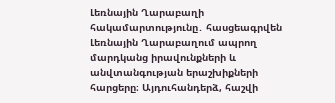Լեռնային Ղարաբաղի հակամարտությունը․ հասցեագրվեն Լեռնային Ղարաբաղում ապրող մարդկանց իրավունքների և անվտանգության երաշխիքների հարցերը։ Այդուհանդերձ, հաշվի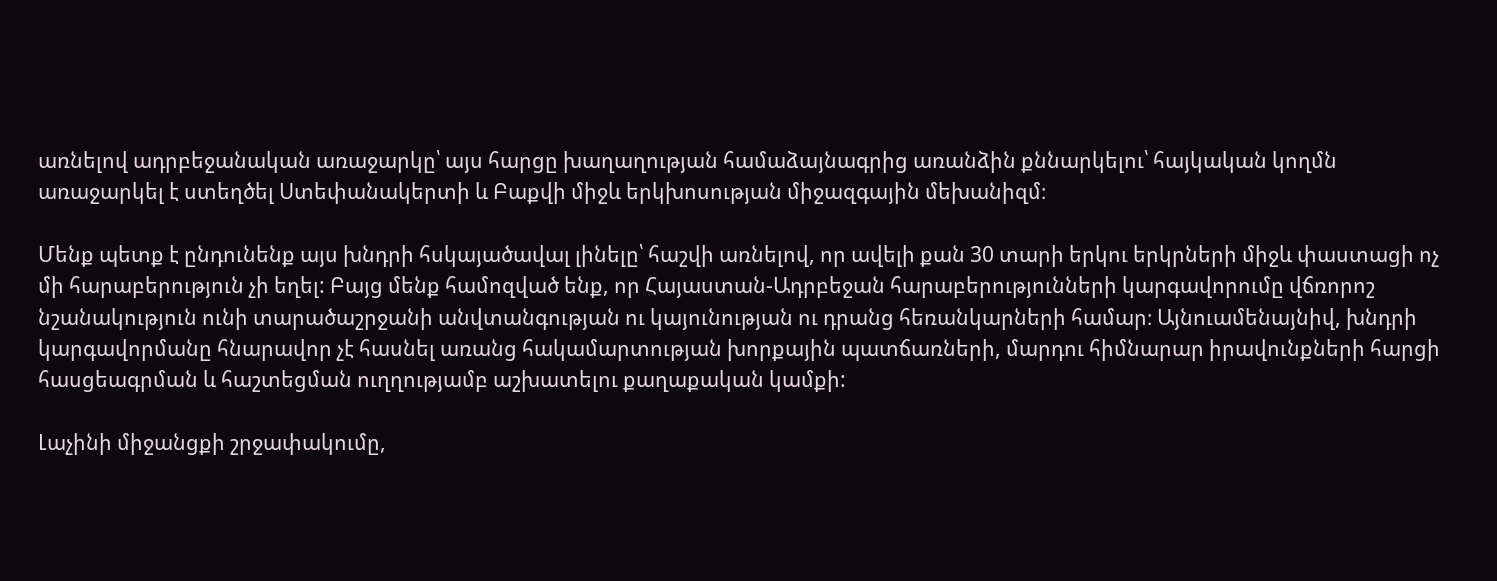առնելով ադրբեջանական առաջարկը՝ այս հարցը խաղաղության համաձայնագրից առանձին քննարկելու՝ հայկական կողմն առաջարկել է ստեղծել Ստեփանակերտի և Բաքվի միջև երկխոսության միջազգային մեխանիզմ։

Մենք պետք է ընդունենք այս խնդրի հսկայածավալ լինելը՝ հաշվի առնելով, որ ավելի քան 30 տարի երկու երկրների միջև փաստացի ոչ մի հարաբերություն չի եղել: Բայց մենք համոզված ենք, որ Հայաստան-Ադրբեջան հարաբերությունների կարգավորումը վճռորոշ նշանակություն ունի տարածաշրջանի անվտանգության ու կայունության ու դրանց հեռանկարների համար։ Այնուամենայնիվ, խնդրի կարգավորմանը հնարավոր չէ հասնել առանց հակամարտության խորքային պատճառների, մարդու հիմնարար իրավունքների հարցի հասցեագրման և հաշտեցման ուղղությամբ աշխատելու քաղաքական կամքի:

Լաչինի միջանցքի շրջափակումը,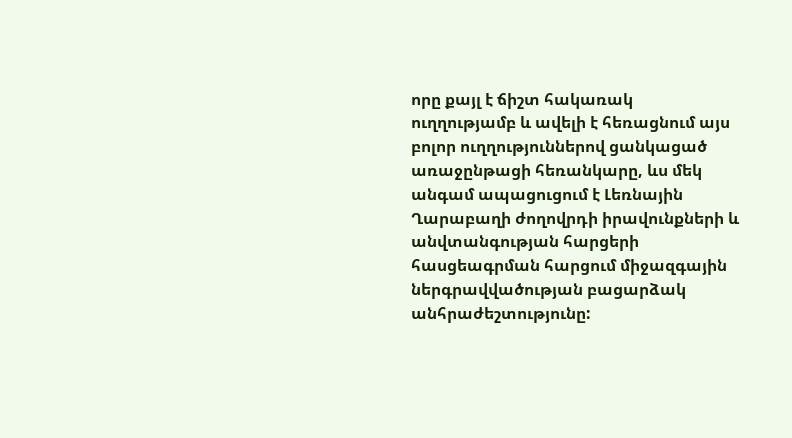որը քայլ է ճիշտ հակառակ ուղղությամբ և ավելի է հեռացնում այս բոլոր ուղղություններով ցանկացած առաջընթացի հեռանկարը, ևս մեկ անգամ ապացուցում է Լեռնային Ղարաբաղի ժողովրդի իրավունքների և անվտանգության հարցերի հասցեագրման հարցում միջազգային ներգրավվածության բացարձակ անհրաժեշտությունը: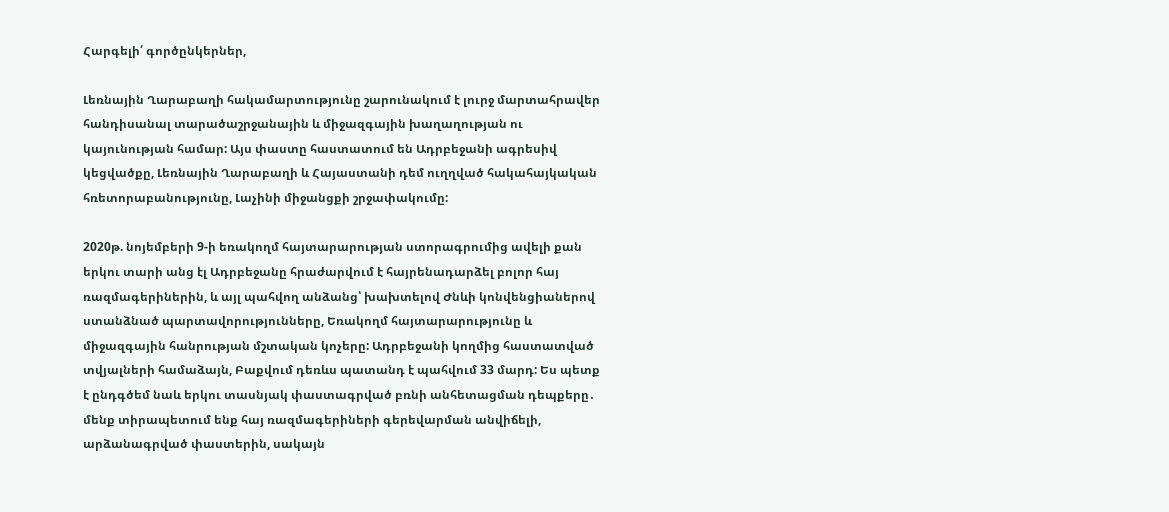Հարգելի՛ գործընկերներ,

Լեռնային Ղարաբաղի հակամարտությունը շարունակում է լուրջ մարտահրավեր հանդիսանալ տարածաշրջանային և միջազգային խաղաղության ու կայունության համար: Այս փաստը հաստատում են Ադրբեջանի ագրեսիվ կեցվածքը, Լեռնային Ղարաբաղի և Հայաստանի դեմ ուղղված հակահայկական հռետորաբանությունը, Լաչինի միջանցքի շրջափակումը:

2020թ. նոյեմբերի 9-ի եռակողմ հայտարարության ստորագրումից ավելի քան երկու տարի անց էլ Ադրբեջանը հրաժարվում է հայրենադարձել բոլոր հայ ռազմագերիներին, և այլ պահվող անձանց՝ խախտելով Ժնևի կոնվենցիաներով ստանձնած պարտավորությունները, Եռակողմ հայտարարությունը և միջազգային հանրության մշտական կոչերը: Ադրբեջանի կողմից հաստատված տվյալների համաձայն, Բաքվում դեռևս պատանդ է պահվում 33 մարդ: Ես պետք է ընդգծեմ նաև երկու տասնյակ փաստագրված բռնի անհետացման դեպքերը․ մենք տիրապետում ենք հայ ռազմագերիների գերեվարման անվիճելի, արձանագրված փաստերին, սակայն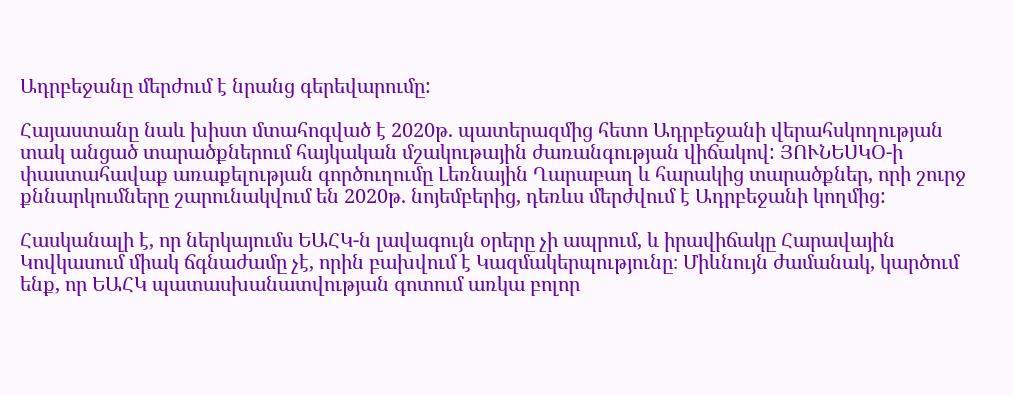Ադրբեջանը մերժում է նրանց գերեվարումը:

Հայաստանը նաև խիստ մտահոգված է 2020թ. պատերազմից հետո Ադրբեջանի վերահսկողության տակ անցած տարածքներում հայկական մշակութային ժառանգության վիճակով: ՅՈՒՆԵՍԿՕ-ի փաստահավաք առաքելության գործուղումը Լեռնային Ղարաբաղ և հարակից տարածքներ, որի շուրջ քննարկումները շարունակվում են 2020թ. նոյեմբերից, դեռևս մերժվում է Ադրբեջանի կողմից:

Հասկանալի է, որ ներկայումս ԵԱՀԿ-ն լավագույն օրերը չի ապրում, և իրավիճակը Հարավային Կովկասում միակ ճգնաժամը չէ, որին բախվում է Կազմակերպությունը։ Միևնույն ժամանակ, կարծում ենք, որ ԵԱՀԿ պատասխանատվության գոտում առկա բոլոր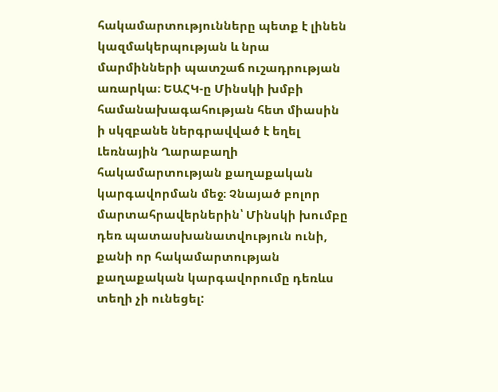հակամարտությունները պետք է լինեն կազմակերպության և նրա մարմինների պատշաճ ուշադրության առարկա։ ԵԱՀԿ-ը Մինսկի խմբի համանախագահության հետ միասին ի սկզբանե ներգրավված է եղել Լեռնային Ղարաբաղի հակամարտության քաղաքական կարգավորման մեջ։ Չնայած բոլոր մարտահրավերներին՝ Մինսկի խումբը դեռ պատասխանատվություն ունի, քանի որ հակամարտության քաղաքական կարգավորումը դեռևս տեղի չի ունեցել: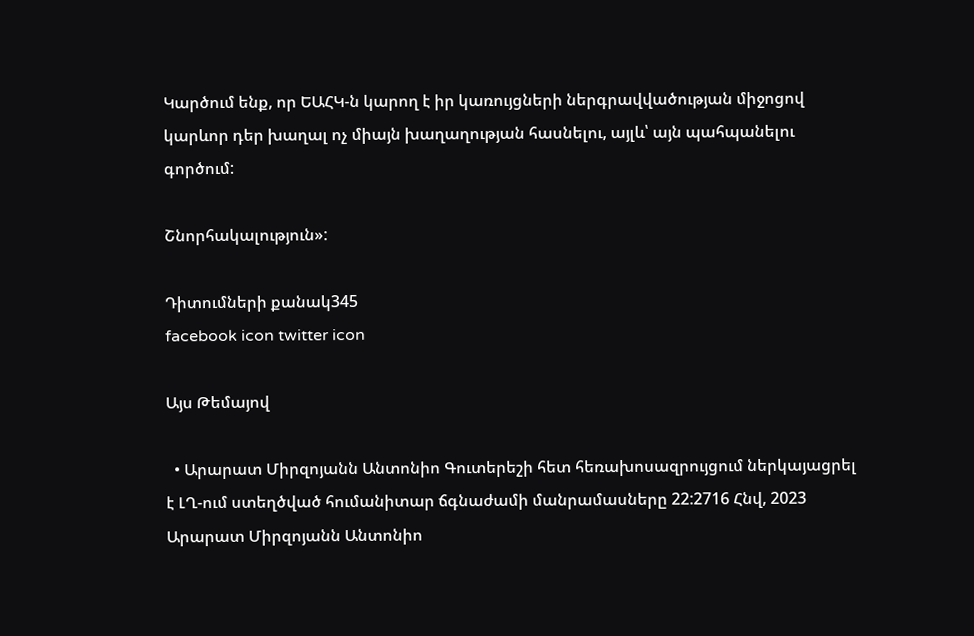Կարծում ենք, որ ԵԱՀԿ-ն կարող է իր կառույցների ներգրավվածության միջոցով կարևոր դեր խաղալ ոչ միայն խաղաղության հասնելու, այլև՝ այն պահպանելու գործում:

Շնորհակալություն»:

Դիտումների քանակ345
facebook icon twitter icon

Այս Թեմայով

  • Արարատ Միրզոյանն Անտոնիո Գուտերեշի հետ հեռախոսազրույցում ներկայացրել է ԼՂ-ում ստեղծված հումանիտար ճգնաժամի մանրամասները 22:2716 Հնվ, 2023 Արարատ Միրզոյանն Անտոնիո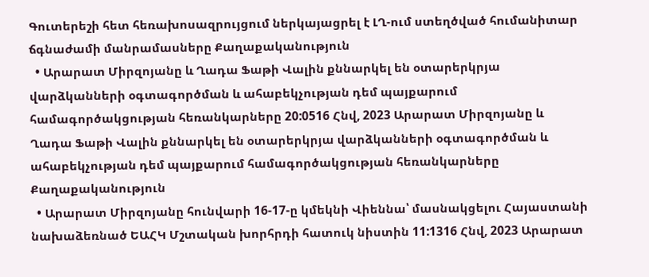Գուտերեշի հետ հեռախոսազրույցում ներկայացրել է ԼՂ-ում ստեղծված հումանիտար ճգնաժամի մանրամասները Քաղաքականություն
  • Արարատ Միրզոյանը և Ղադա Ֆաթի Վալին քննարկել են օտարերկրյա վարձկանների օգտագործման և ահաբեկչության դեմ պայքարում համագործակցության հեռանկարները 20:0516 Հնվ, 2023 Արարատ Միրզոյանը և Ղադա Ֆաթի Վալին քննարկել են օտարերկրյա վարձկանների օգտագործման և ահաբեկչության դեմ պայքարում համագործակցության հեռանկարները Քաղաքականություն
  • Արարատ Միրզոյանը հունվարի 16-17-ը կմեկնի Վիեննա՝ մասնակցելու Հայաստանի նախաձեռնած ԵԱՀԿ Մշտական խորհրդի հատուկ նիստին 11:1316 Հնվ, 2023 Արարատ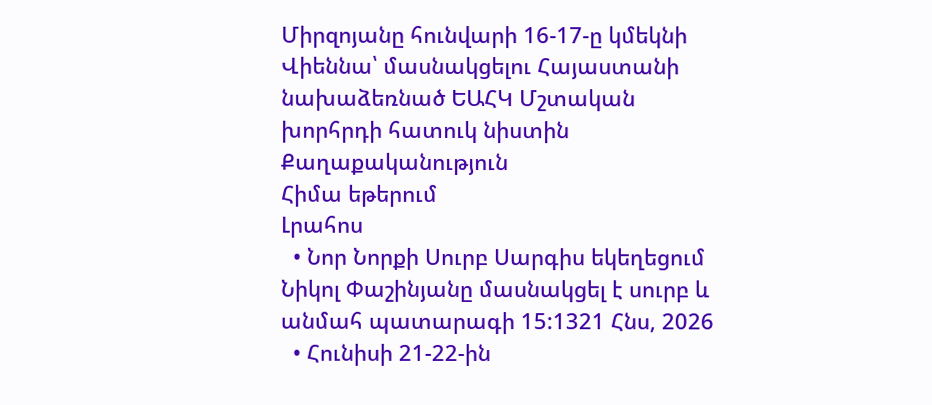Միրզոյանը հունվարի 16-17-ը կմեկնի Վիեննա՝ մասնակցելու Հայաստանի նախաձեռնած ԵԱՀԿ Մշտական խորհրդի հատուկ նիստին Քաղաքականություն
Հիմա եթերում
Լրահոս
  • Նոր Նորքի Սուրբ Սարգիս եկեղեցում Նիկոլ Փաշինյանը մասնակցել է սուրբ և անմահ պատարագի 15:1321 Հնս, 2026
  • Հունիսի 21-22-ին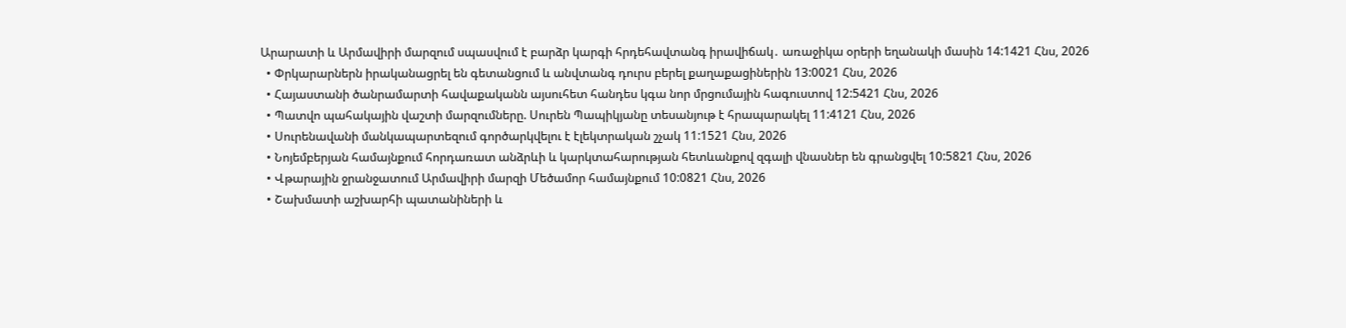Արարատի և Արմավիրի մարզում սպասվում է բարձր կարգի հրդեհավտանգ իրավիճակ․ առաջիկա օրերի եղանակի մասին 14:1421 Հնս, 2026
  • Փրկարարներն իրականացրել են գետանցում և անվտանգ դուրս բերել քաղաքացիներին 13:0021 Հնս, 2026
  • Հայաստանի ծանրամարտի հավաքականն այսուհետ հանդես կգա նոր մրցումային հագուստով 12:5421 Հնս, 2026
  • Պատվո պահակային վաշտի մարզումները. Սուրեն Պապիկյանը տեսանյութ է հրապարակել 11:4121 Հնս, 2026
  • Սուրենավանի մանկապարտեզում գործարկվելու է էլեկտրական շչակ 11:1521 Հնս, 2026
  • Նոյեմբերյան համայնքում հորդառատ անձրևի և կարկտահարության հետևանքով զգալի վնասներ են գրանցվել 10:5821 Հնս, 2026
  • Վթարային ջրանջատում Արմավիրի մարզի Մեծամոր համայնքում 10:0821 Հնս, 2026
  • Շախմատի աշխարհի պատանիների և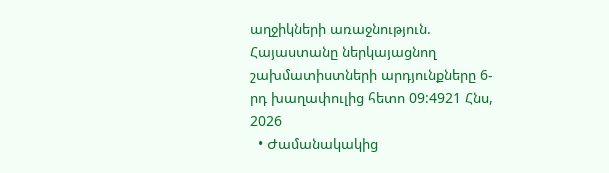աղջիկների առաջնություն. Հայաստանը ներկայացնող շախմատիստների արդյունքները 6-րդ խաղափուլից հետո 09:4921 Հնս, 2026
  • Ժամանակակից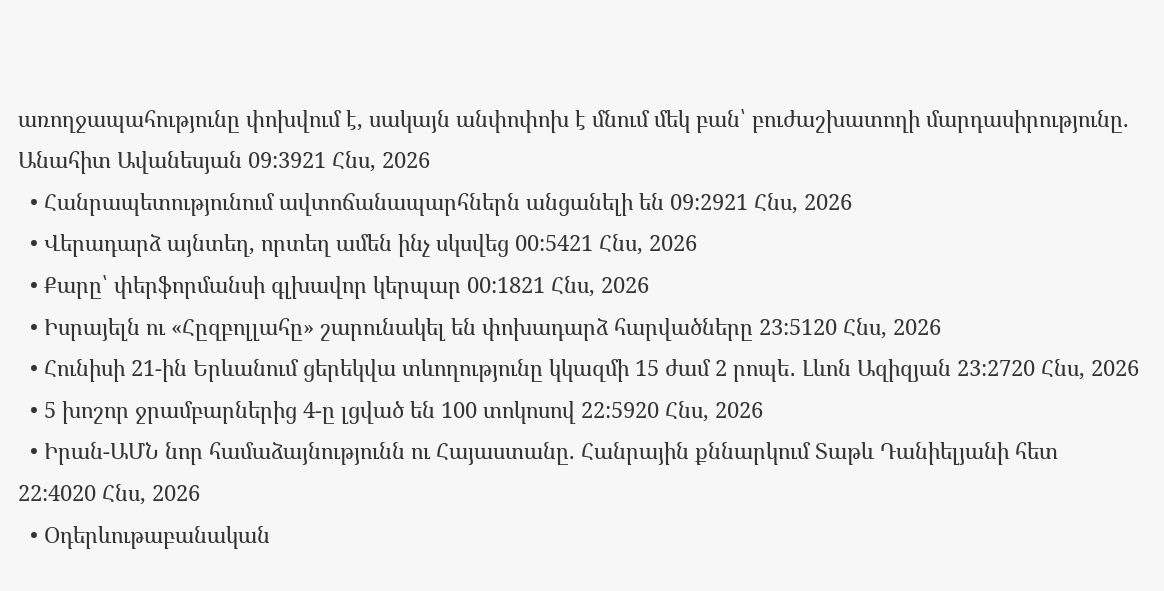առողջապահությունը փոխվում է, սակայն անփոփոխ է մնում մեկ բան՝ բուժաշխատողի մարդասիրությունը. Անահիտ Ավանեսյան 09:3921 Հնս, 2026
  • Հանրապետությունում ավտոճանապարհներն անցանելի են 09:2921 Հնս, 2026
  • Վերադարձ այնտեղ, որտեղ ամեն ինչ սկսվեց 00:5421 Հնս, 2026
  • Քարը՝ փերֆորմանսի գլխավոր կերպար 00:1821 Հնս, 2026
  • Իսրայելն ու «Հըզբոլլահը» շարունակել են փոխադարձ հարվածները 23:5120 Հնս, 2026
  • Հունիսի 21-ին Երևանում ցերեկվա տևողությունը կկազմի 15 ժամ 2 րոպե․ Լևոն Ազիզյան 23:2720 Հնս, 2026
  • 5 խոշոր ջրամբարներից 4-ը լցված են 100 տոկոսով 22:5920 Հնս, 2026
  • Իրան-ԱՄՆ նոր համաձայնությունն ու Հայաստանը. Հանրային քննարկում Տաթև Դանիելյանի հետ 22:4020 Հնս, 2026
  • Օդերևութաբանական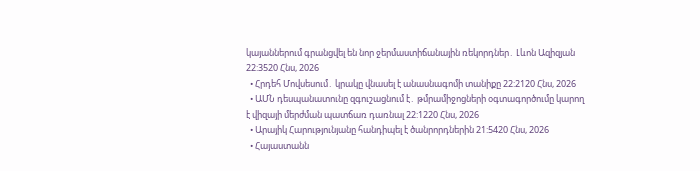կայաններում գրանցվել են նոր ջերմաստիճանային ռեկորդներ․ Լևոն Ազիզյան 22:3520 Հնս, 2026
  • Հրդեհ Մովսեսում․ կրակը վնասել է անասնագոմի տանիքը 22:2120 Հնս, 2026
  • ԱՄՆ դեսպանատունը զգուշացնում է․ թմրամիջոցների օգտագործումը կարող է վիզայի մերժման պատճառ դառնալ 22:1220 Հնս, 2026
  • Արայիկ Հարությունյանը հանդիպել է ծանրորդներին 21:5420 Հնս, 2026
  • Հայաստանն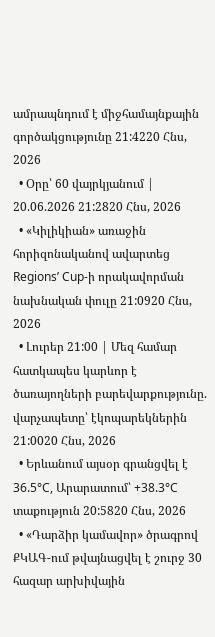ամրապնդում է միջհամայնքային գործակցությունը 21:4220 Հնս, 2026
  • Օրը՝ 60 վայրկյանում | 20.06.2026 21:2820 Հնս, 2026
  • «Կիլիկիան» առաջին հորիզոնականով ավարտեց Regions’ Cup-ի որակավորման նախնական փուլը 21:0920 Հնս, 2026
  • Լուրեր 21:00 | Մեզ համար հատկապես կարևոր է ծառայողների բարեվարքությունը. վարչապետը՝ էկոպարեկներին 21:0020 Հնս, 2026
  • Երևանում այսօր գրանցվել է 36.5°C, Արարատում՝ +38.3°C տաքություն 20:5820 Հնս, 2026
  • «Դարձիր կամավոր» ծրագրով ՔԿԱԳ-ում թվայնացվել է շուրջ 30 հազար արխիվային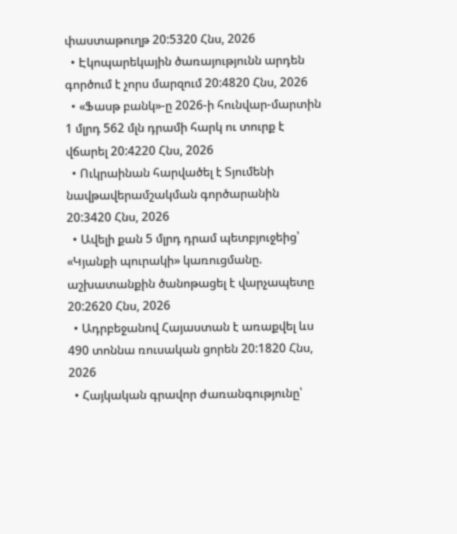փաստաթուղթ 20:5320 Հնս, 2026
  • Էկոպարեկային ծառայությունն արդեն գործում է չորս մարզում 20:4820 Հնս, 2026
  • «Ֆասթ բանկ»-ը 2026-ի հունվար-մարտին 1 մլրդ 562 մլն դրամի հարկ ու տուրք է վճարել 20:4220 Հնս, 2026
  • Ուկրաինան հարվածել է Տյումենի նավթավերամշակման գործարանին 20:3420 Հնս, 2026
  • Ավելի քան 5 մլրդ դրամ պետբյուջեից՝ «Կյանքի պուրակի» կառուցմանը. աշխատանքին ծանոթացել է վարչապետը 20:2620 Հնս, 2026
  • Ադրբեջանով Հայաստան է առաքվել ևս 490 տոննա ռուսական ցորեն 20:1820 Հնս, 2026
  • Հայկական գրավոր ժառանգությունը՝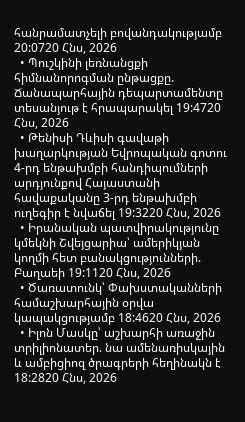հանրամատչելի բովանդակությամբ 20:0720 Հնս, 2026
  • Պուշկինի լեռնանցքի հիմնանորոգման ընթացքը. Ճանապարհային դեպարտամենտը տեսանյութ է հրապարակել 19:4720 Հնս, 2026
  • Թենիսի Դևիսի գավաթի խաղարկության Եվրոպական գոտու 4-րդ ենթախմբի հանդիպումների արդյունքով Հայաստանի հավաքականը 3-րդ ենթախմբի ուղեգիր է նվաճել 19:3220 Հնս, 2026
  • Իրանական պատվիրակությունը կմեկնի Շվեյցարիա՝ ամերիկյան կողմի հետ բանակցությունների. Բաղաեի 19:1120 Հնս, 2026
  • Ծառատունկ՝ Փախստականների համաշխարհային օրվա կապակցությամբ 18:4620 Հնս, 2026
  • Իլոն Մասկը՝ աշխարհի առաջին տրիլիոնատեր. նա ամենառիսկային և ամբիցիոզ ծրագրերի հեղինակն է 18:2820 Հնս, 2026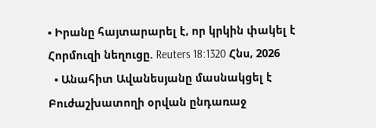• Իրանը հայտարարել է, որ կրկին փակել է Հորմուզի նեղուցը. Reuters 18:1320 Հնս, 2026
  • Անահիտ Ավանեսյանը մասնակցել է Բուժաշխատողի օրվան ընդառաջ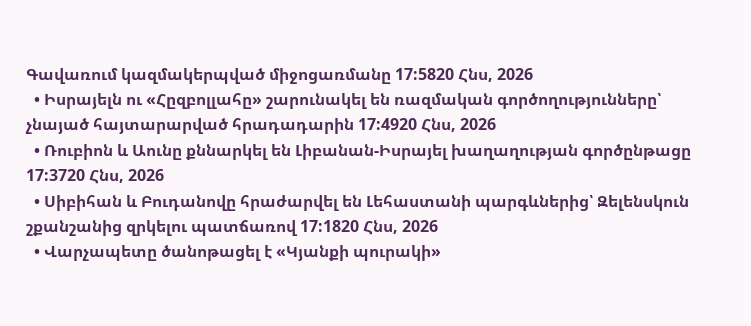Գավառում կազմակերպված միջոցառմանը 17:5820 Հնս, 2026
  • Իսրայելն ու «Հըզբոլլահը» շարունակել են ռազմական գործողությունները՝ չնայած հայտարարված հրադադարին 17:4920 Հնս, 2026
  • Ռուբիոն և Աունը քննարկել են Լիբանան-Իսրայել խաղաղության գործընթացը 17:3720 Հնս, 2026
  • Սիբիհան և Բուդանովը հրաժարվել են Լեհաստանի պարգևներից՝ Զելենսկուն շքանշանից զրկելու պատճառով 17:1820 Հնս, 2026
  • Վարչապետը ծանոթացել է «Կյանքի պուրակի»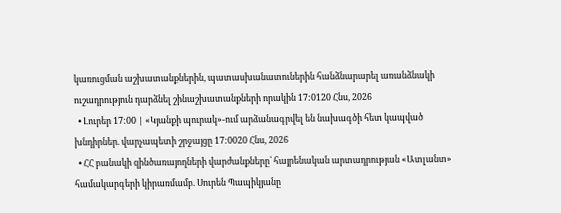կառուցման աշխատանքներին, պատասխանատուներին հանձնարարել առանձնակի ուշադրություն դարձնել շինաշխատանքների որակին 17:0120 Հնս, 2026
  • Լուրեր 17:00 | «Կյանքի պուրակ»-ում արձանագրվել են նախագծի հետ կապված խնդիրներ. վարչապետի շրջայցը 17:0020 Հնս, 2026
  • ՀՀ բանակի զինծառայողների վարժանքները՝ հայրենական արտադրության «Ատլանտ» համակարգերի կիրառմամբ. Սուրեն Պապիկյանը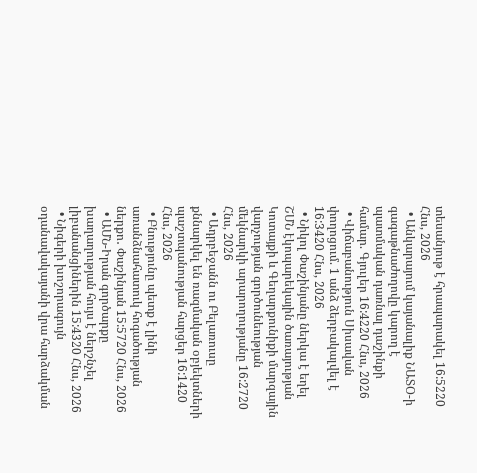տեսանյութ է հրապարակել 16:5220 Հնս, 2026
  • Անկարայում կայանալիք ՆԱՏՕ-ի գագաթնաժողովը կարող է պատմական դառնալ դաշինքի համար. Գյուլեր 16:4220 Հնս, 2026
  • Վիճաբանություն Սիսավան փողոցում. 1 անձ ձերբակալվել է 16:3420 Հնս, 2026
  • Նիկոլ Փաշինյանը ներկա է եղել ՇՄՆ էկոպարեկային ծառայության Կոտայքի և Գեղարքունիքի մարզային վարչության գործունեության մեկնարկի արարողությանը 16:2720 Հնս, 2026
  • Ադրբեջանն ու Բելառուսը քննարկել են ռազմական օբյեկտների պաշտպանության հարցեր 16:1420 Հնս, 2026
  • Բնությունը պետք է լինի առանձնահատուկ հոգածության ներքո․ Փաշինյան 15:5720 Հնս, 2026
  • ԱՄՆ-Իրան գործարքը խաղաղության հույս է ներշնչել լիբանանցիներին 15:4320 Հնս, 2026
  • Նիգերի խոշորագույն օդանավակայանի վրա հարձակման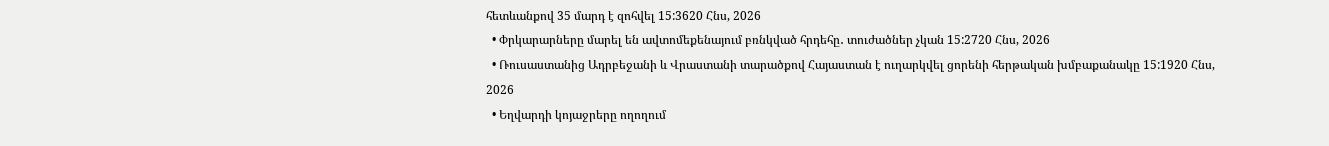հետևանքով 35 մարդ է զոհվել 15:3620 Հնս, 2026
  • Փրկարարները մարել են ավտոմեքենայում բռնկված հրդեհը․ տուժածներ չկան 15:2720 Հնս, 2026
  • Ռուսաստանից Ադրբեջանի և Վրաստանի տարածքով Հայաստան է ուղարկվել ցորենի հերթական խմբաքանակը 15:1920 Հնս, 2026
  • Եղվարդի կոյաջրերը ողողում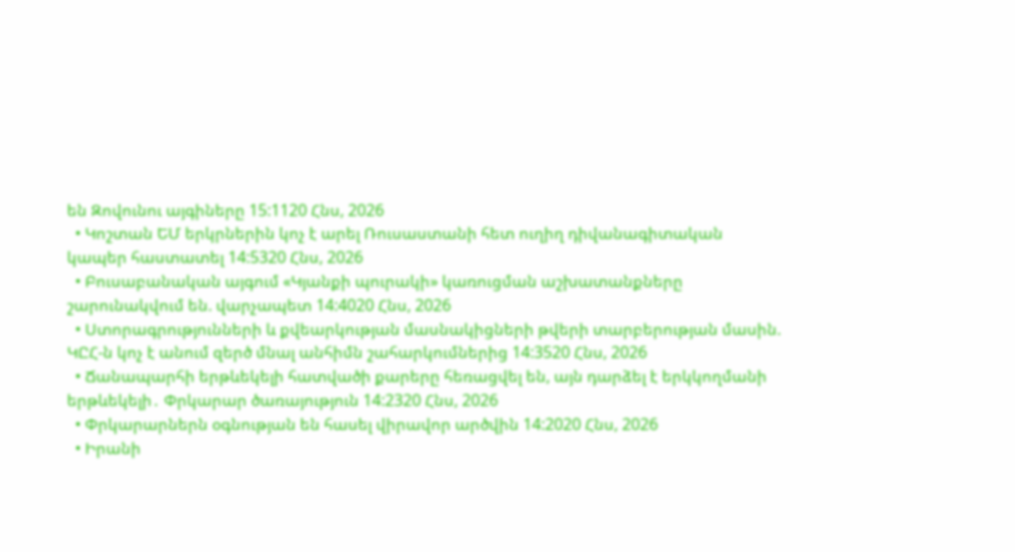են Զովունու այգիները 15:1120 Հնս, 2026
  • Կոշտան ԵՄ երկրներին կոչ է արել Ռուսաստանի հետ ուղիղ դիվանագիտական կապեր հաստատել 14:5320 Հնս, 2026
  • Բուսաբանական այգում «Կյանքի պուրակի» կառուցման աշխատանքները շարունակվում են. վարչապետ 14:4020 Հնս, 2026
  • Ստորագրությունների և քվեարկության մասնակիցների թվերի տարբերության մասին. ԿԸՀ-ն կոչ է անում զերծ մնալ անհիմն շահարկումներից 14:3520 Հնս, 2026
  • Ճանապարհի երթևեկելի հատվածի քարերը հեռացվել են, այն դարձել է երկկողմանի երթևեկելի․ Փրկարար ծառայություն 14:2320 Հնս, 2026
  • Փրկարարներն օգնության են հասել վիրավոր արծվին 14:2020 Հնս, 2026
  • Իրանի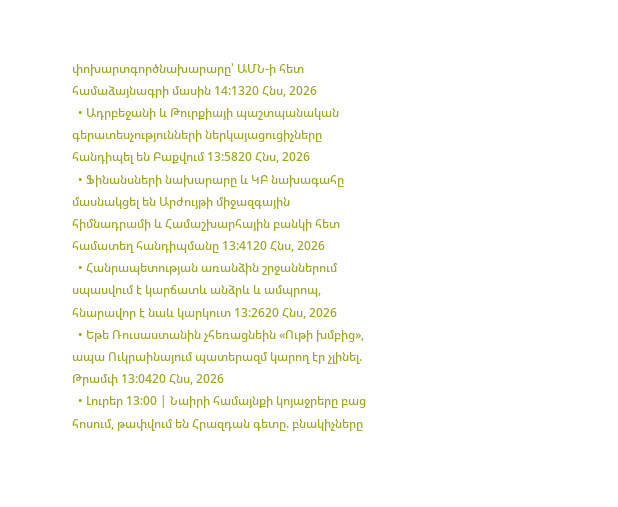փոխարտգործնախարարը՝ ԱՄՆ-ի հետ համաձայնագրի մասին 14:1320 Հնս, 2026
  • Ադրբեջանի և Թուրքիայի պաշտպանական գերատեսչությունների ներկայացուցիչները հանդիպել են Բաքվում 13:5820 Հնս, 2026
  • Ֆինանսների նախարարը և ԿԲ նախագահը մասնակցել են Արժույթի միջազգային հիմնադրամի և Համաշխարհային բանկի հետ համատեղ հանդիպմանը 13:4120 Հնս, 2026
  • Հանրապետության առանձին շրջաններում սպասվում է կարճատև անձրև և ամպրոպ, հնարավոր է նաև կարկուտ 13:2620 Հնս, 2026
  • Եթե Ռուսաստանին չհեռացնեին «Ութի խմբից», ապա Ուկրաինայում պատերազմ կարող էր չլինել. Թրամփ 13:0420 Հնս, 2026
  • Լուրեր 13:00 | Նաիրի համայնքի կոյաջրերը բաց հոսում, թափվում են Հրազդան գետը. բնակիչները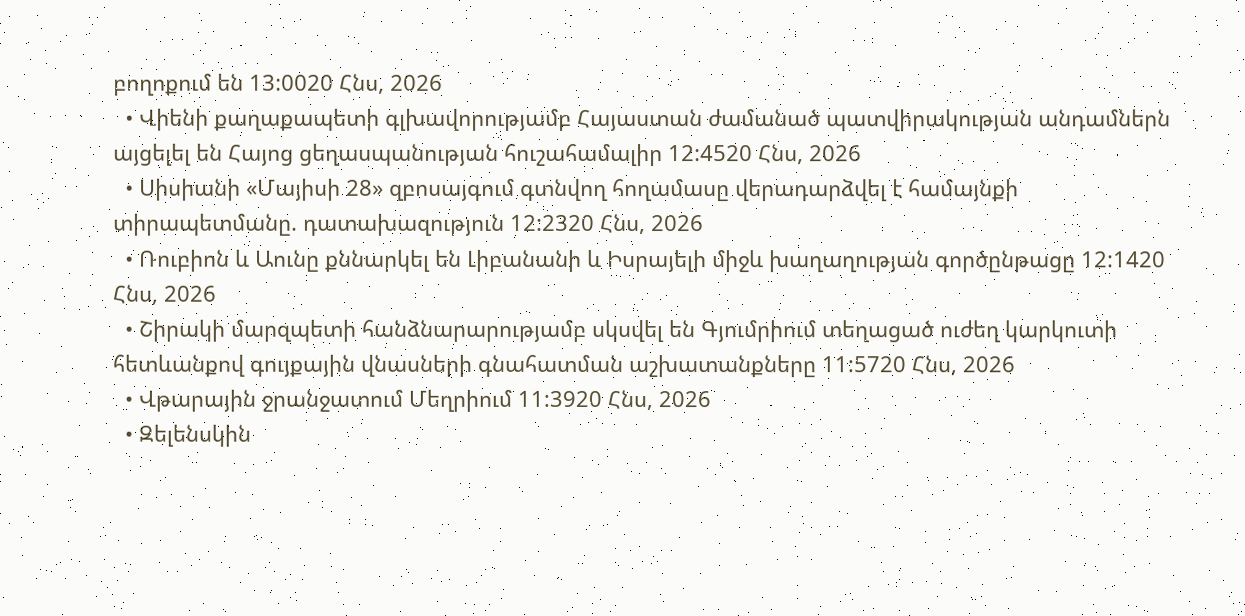բողոքում են 13:0020 Հնս, 2026
  • Վիենի քաղաքապետի գլխավորությամբ Հայաստան ժամանած պատվիրակության անդամներն այցելել են Հայոց ցեղասպանության հուշահամալիր 12:4520 Հնս, 2026
  • Սիսիանի «Մայիսի 28» զբոսայգում գտնվող հողամասը վերադարձվել է համայնքի տիրապետմանը. դատախազություն 12:2320 Հնս, 2026
  • Ռուբիոն և Աունը քննարկել են Լիբանանի և Իսրայելի միջև խաղաղության գործընթացը 12:1420 Հնս, 2026
  • Շիրակի մարզպետի հանձնարարությամբ սկսվել են Գյումրիում տեղացած ուժեղ կարկուտի հետևանքով գույքային վնասների գնահատման աշխատանքները 11:5720 Հնս, 2026
  • Վթարային ջրանջատում Մեղրիում 11:3920 Հնս, 2026
  • Զելենսկին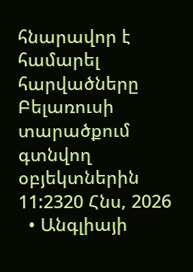հնարավոր է համարել հարվածները Բելառուսի տարածքում գտնվող օբյեկտներին 11:2320 Հնս, 2026
  • Անգլիայի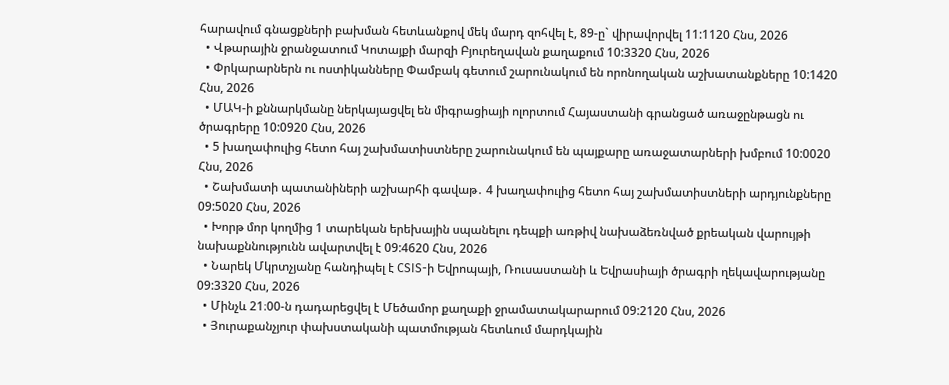հարավում գնացքների բախման հետևանքով մեկ մարդ զոհվել է, 89-ը` վիրավորվել 11:1120 Հնս, 2026
  • Վթարային ջրանջատում Կոտայքի մարզի Բյուրեղավան քաղաքում 10:3320 Հնս, 2026
  • Փրկարարներն ու ոստիկանները Փամբակ գետում շարունակում են որոնողական աշխատանքները 10:1420 Հնս, 2026
  • ՄԱԿ-ի քննարկմանը ներկայացվել են միգրացիայի ոլորտում Հայաստանի գրանցած առաջընթացն ու ծրագրերը 10:0920 Հնս, 2026
  • 5 խաղափուլից հետո հայ շախմատիստները շարունակում են պայքարը առաջատարների խմբում 10:0020 Հնս, 2026
  • Շախմատի պատանիների աշխարհի գավաթ․ 4 խաղափուլից հետո հայ շախմատիստների արդյունքները 09:5020 Հնս, 2026
  • Խորթ մոր կողմից 1 տարեկան երեխային սպանելու դեպքի առթիվ նախաձեռնված քրեական վարույթի նախաքննությունն ավարտվել է 09:4620 Հնս, 2026
  • Նարեկ Մկրտչյանը հանդիպել է CSIS-ի Եվրոպայի, Ռուսաստանի և Եվրասիայի ծրագրի ղեկավարությանը 09:3320 Հնս, 2026
  • Մինչև 21։00-ն դադարեցվել է Մեծամոր քաղաքի ջրամատակարարում 09:2120 Հնս, 2026
  • Յուրաքանչյուր փախստականի պատմության հետևում մարդկային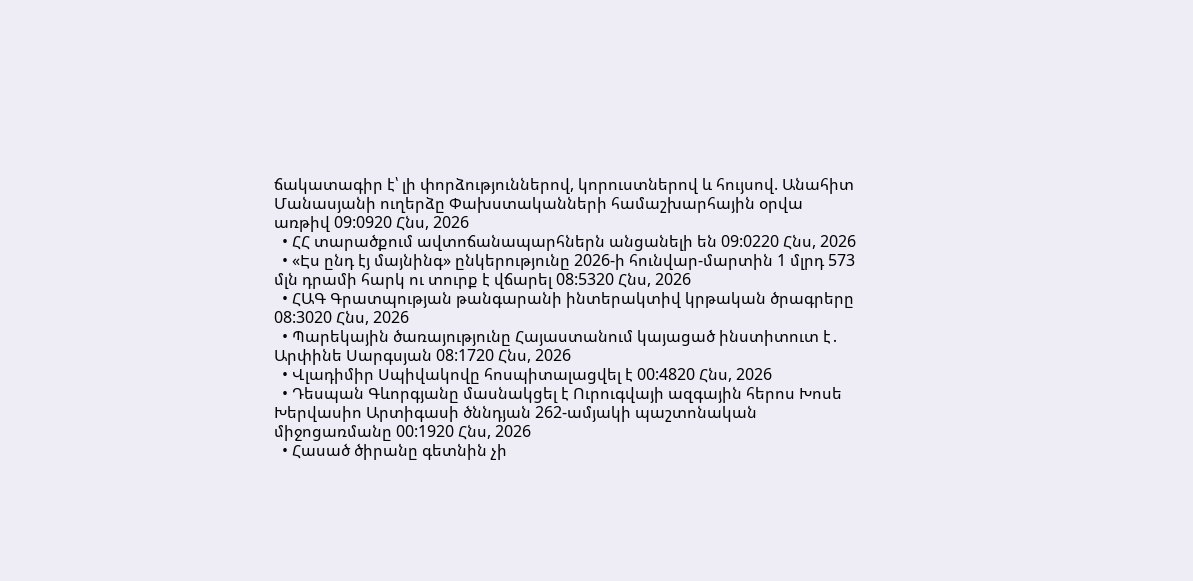ճակատագիր է՝ լի փորձություններով, կորուստներով և հույսով. Անահիտ Մանասյանի ուղերձը Փախստականների համաշխարհային օրվա առթիվ 09:0920 Հնս, 2026
  • ՀՀ տարածքում ավտոճանապարհներն անցանելի են 09:0220 Հնս, 2026
  • «Էս ընդ էյ մայնինգ» ընկերությունը 2026-ի հունվար-մարտին 1 մլրդ 573 մլն դրամի հարկ ու տուրք է վճարել 08:5320 Հնս, 2026
  • ՀԱԳ Գրատպության թանգարանի ինտերակտիվ կրթական ծրագրերը 08:3020 Հնս, 2026
  • Պարեկային ծառայությունը Հայաստանում կայացած ինստիտուտ է․ Արփինե Սարգսյան 08:1720 Հնս, 2026
  • Վլադիմիր Սպիվակովը հոսպիտալացվել է 00:4820 Հնս, 2026
  • Դեսպան Գևորգյանը մասնակցել է Ուրուգվայի ազգային հերոս Խոսե Խերվասիո Արտիգասի ծննդյան 262-ամյակի պաշտոնական միջոցառմանը 00:1920 Հնս, 2026
  • Հասած ծիրանը գետնին չի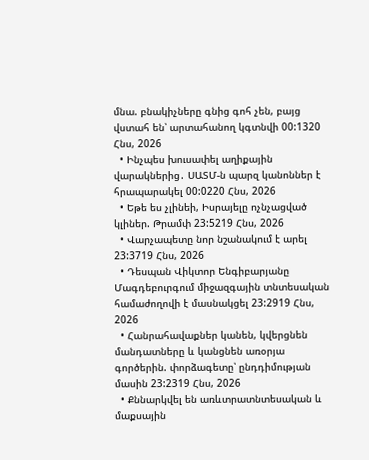մնա. բնակիչները գնից գոհ չեն, բայց վստահ են՝ արտահանող կգտնվի 00:1320 Հնս, 2026
  • Ինչպես խուսափել աղիքային վարակներից․ ՍԱՏՄ-ն պարզ կանոններ է հրապարակել 00:0220 Հնս, 2026
  • Եթե ես չլինեի, Իսրայելը ոչնչացված կլիներ. Թրամփ 23:5219 Հնս, 2026
  • Վարչապետը նոր նշանակում է արել 23:3719 Հնս, 2026
  • Դեսպան Վիկտոր Ենգիբարյանը Մագդեբուրգում միջազգային տնտեսական համաժողովի է մասնակցել 23:2919 Հնս, 2026
  • Հանրահավաքներ կանեն, կվերցնեն մանդատները և կանցնեն առօրյա գործերին. փորձագետը՝ ընդդիմության մասին 23:2319 Հնս, 2026
  • Քննարկվել են առևտրատնտեսական և մաքսային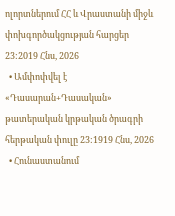ոլորտներում ՀՀ և Վրաստանի միջև փոխգործակցության հարցեր 23:2019 Հնս, 2026
  • Ամփոփվել է «Դասարան+Դասական» թատերական կրթական ծրագրի հերթական փուլը 23:1919 Հնս, 2026
  • Հունաստանում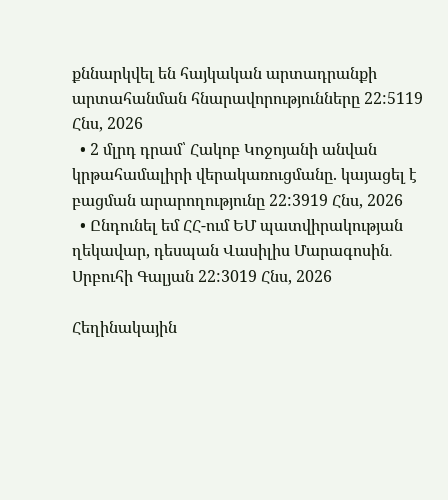քննարկվել են հայկական արտադրանքի արտահանման հնարավորությունները 22:5119 Հնս, 2026
  • 2 մլրդ դրամ՝ Հակոբ Կոջոյանի անվան կրթահամալիրի վերակառուցմանը. կայացել է բացման արարողությունը 22:3919 Հնս, 2026
  • Ընդունել եմ ՀՀ-ում ԵՄ պատվիրակության ղեկավար, դեսպան Վասիլիս Մարագոսին․ Սրբուհի Գալյան 22:3019 Հնս, 2026

Հեղինակային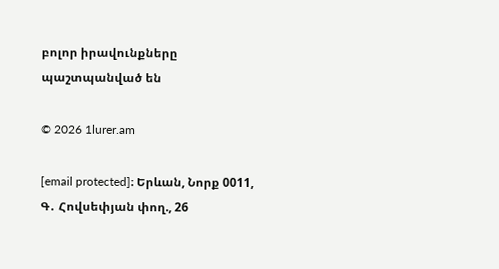բոլոր իրավունքները պաշտպանված են

© 2026 1lurer.am

[email protected]։ Երևան, Նորք 0011, Գ․ Հովսեփյան փող., 26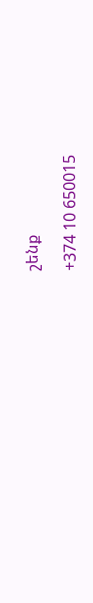շենք

+374 10 650015